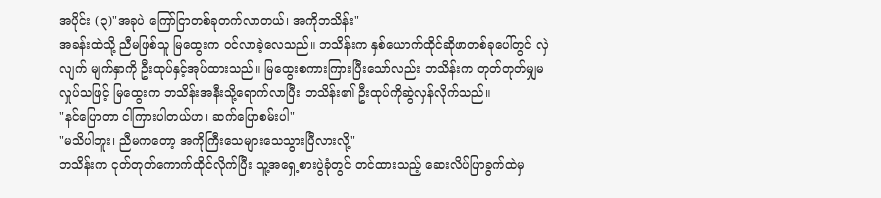အပိုင်း (၃)"အခုပဲ ကြော်ငြာတစ်ခုတက်လာတယ်၊ အကိုဘသိန်း"
အခန်းထဲသို့ ညီမဖြစ်သူ မြထွေးက ဝင်လာခဲ့လေသည်။ ဘသိန်းက နှစ်ယောက်ထိုင်ဆိုဖာတစ်ခုပေါ်တွင် လှဲလျက် မျက်နှာကို ဦးထုပ်နှင့်အုပ်ထားသည်။ မြထွေးစကားကြားပြီးသော်လည်း ဘသိန်းက တုတ်တုတ်မျှမလှုပ်သဖြင့် မြထွေးက ဘသိန်းအနီးသို့ရောက်လာပြီး ဘသိန်း၏ ဦးထုပ်ကိုဆွဲလှန်လိုက်သည်။
"နင်ပြောတာ ငါကြားပါတယ်ဟ၊ ဆက်ပြောစမ်းပါ"
"မသိပါဘူး၊ ညီမကတော့ အကိုကြီးသေများသေသွားပြီလားလို့"
ဘသိန်းက ငုတ်တုတ်ကောက်ထိုင်လိုက်ပြီး သူ့အရှေ့စားပွဲခုံတွင် တင်ထားသည့် ဆေးလိပ်ပြာခွက်ထဲမှ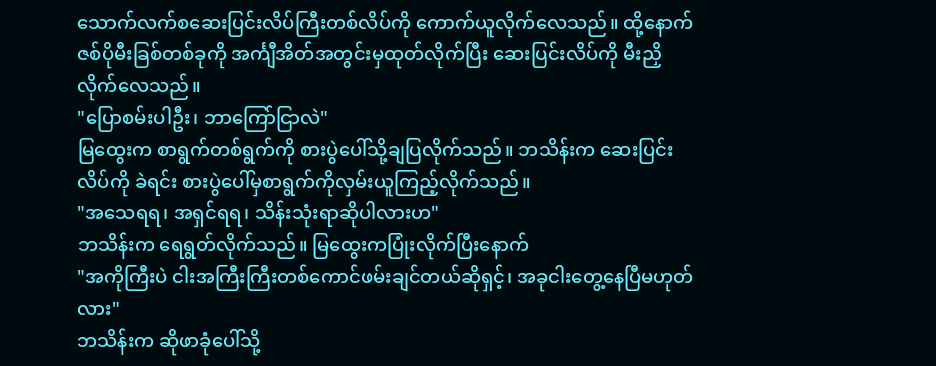သောက်လက်စဆေးပြင်းလိပ်ကြီးတစ်လိပ်ကို ကောက်ယူလိုက်လေသည်။ ထို့နောက် ဇစ်ပိုမီးခြစ်တစ်ခုကို အင်္ကျီအိတ်အတွင်းမှထုတ်လိုက်ပြီး ဆေးပြင်းလိပ်ကို မီးညှိလိုက်လေသည်။
"ပြောစမ်းပါဦး၊ ဘာကြော်ငြာလဲ"
မြထွေးက စာရွက်တစ်ရွက်ကို စားပွဲပေါ်သို့ချပြလိုက်သည်။ ဘသိန်းက ဆေးပြင်းလိပ်ကို ခဲရင်း စားပွဲပေါ်မှစာရွက်ကိုလှမ်းယူကြည့်လိုက်သည်။
"အသေရရ၊ အရှင်ရရ၊ သိန်းသုံးရာဆိုပါလားဟ"
ဘသိန်းက ရေရွတ်လိုက်သည်။ မြထွေးကပြုံးလိုက်ပြီးနောက်
"အကိုကြီးပဲ ငါးအကြီးကြီးတစ်ကောင်ဖမ်းချင်တယ်ဆိုရှင့်၊ အခုငါးတွေ့နေပြီမဟုတ်လား"
ဘသိန်းက ဆိုဖာခုံပေါ်သို့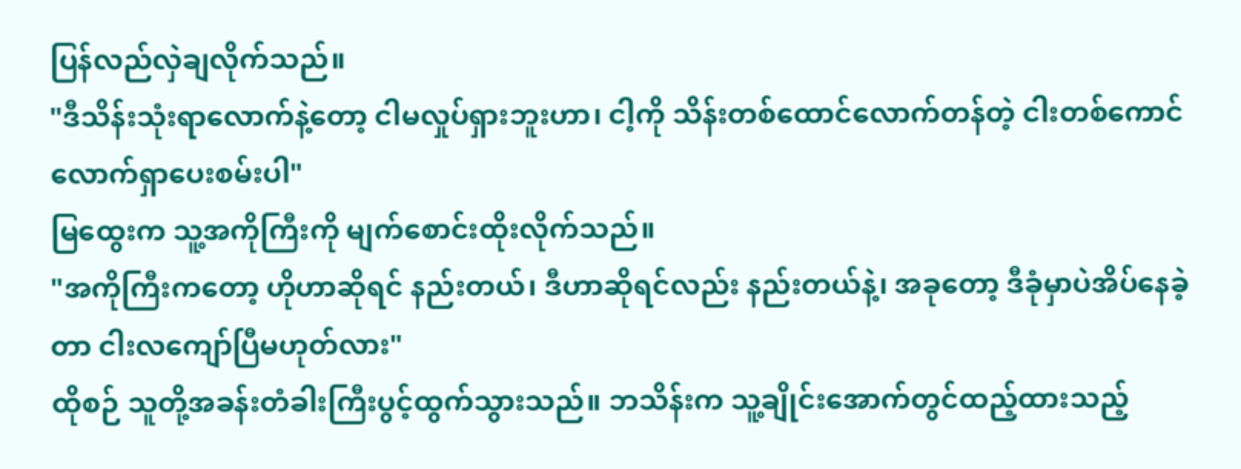ပြန်လည်လှဲချလိုက်သည်။
"ဒီသိန်းသုံးရာလောက်နဲ့တော့ ငါမလှုပ်ရှားဘူးဟာ၊ ငါ့ကို သိန်းတစ်ထောင်လောက်တန်တဲ့ ငါးတစ်ကောင်လောက်ရှာပေးစမ်းပါ"
မြထွေးက သူ့အကိုကြီးကို မျက်စောင်းထိုးလိုက်သည်။
"အကိုကြီးကတော့ ဟိုဟာဆိုရင် နည်းတယ်၊ ဒီဟာဆိုရင်လည်း နည်းတယ်နဲ့၊ အခုတော့ ဒီခုံမှာပဲအိပ်နေခဲ့တာ ငါးလကျော်ပြီမဟုတ်လား"
ထိုစဉ် သူတို့အခန်းတံခါးကြီးပွင့်ထွက်သွားသည်။ ဘသိန်းက သူ့ချိုင်းအောက်တွင်ထည့်ထားသည့်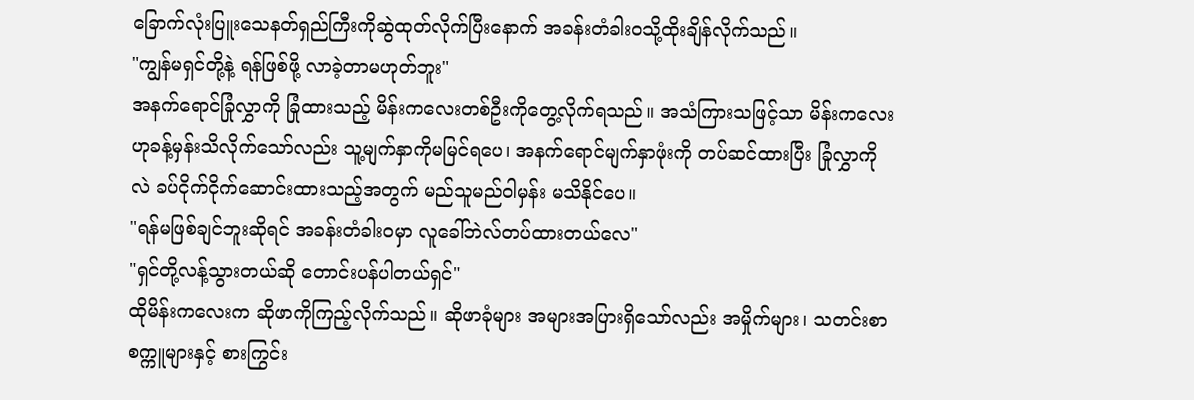ခြောက်လုံးပြူးသေနတ်ရှည်ကြီးကိုဆွဲထုတ်လိုက်ပြီးနောက် အခန်းတံခါးဝသို့ထိုးချိန်လိုက်သည်။
"ကျွန်မရှင်တို့နဲ့ ရန်ဖြစ်ဖို့ လာခဲ့တာမဟုတ်ဘူး"
အနက်ရောင်ခြုံလွှာကို ခြုံထားသည့် မိန်းကလေးတစ်ဦးကိုတွေ့လိုက်ရသည်။ အသံကြားသဖြင့်သာ မိန်းကလေးဟုခန့်မှန်းသိလိုက်သော်လည်း သူ့မျက်နှာကိုမမြင်ရပေ၊ အနက်ရောင်မျက်နှာဖုံးကို တပ်ဆင်ထားပြီး ခြုံလွှာကိုလဲ ခပ်ငိုက်ငိုက်ဆောင်းထားသည့်အတွက် မည်သူမည်ဝါမှန်း မသိနိုင်ပေ။
"ရန်မဖြစ်ချင်ဘူးဆိုရင် အခန်းတံခါးဝမှာ လူခေါ်ဘဲလ်တပ်ထားတယ်လေ"
"ရှင်တို့လန့်သွားတယ်ဆို တောင်းပန်ပါတယ်ရှင်"
ထိုမိန်းကလေးက ဆိုဖာကိုကြည့်လိုက်သည်။ ဆိုဖာခုံများ အများအပြားရှိသော်လည်း အမှိုက်များ၊ သတင်းစာစက္ကူများနှင့် စားကြွင်း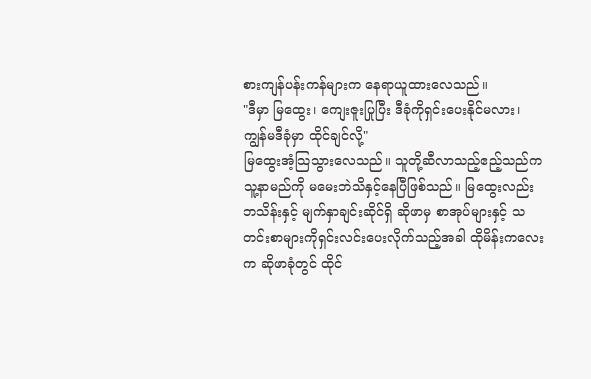စားကျန်ပန်းကန်များက နေရာယူထားလေသည်။
"ဒီမှာ မြထွေး၊ ကျေးဇူးပြုပြီး ဒီခုံကိုရှင်းပေးနိုင်မလား၊ ကျွန်မဒီခုံမှာ ထိုင်ချင်လို့"
မြထွေးအံ့သြသွားလေသည်။ သူတို့ဆီလာသည့်ဧည့်သည်က သူ့နာမည်ကို မမေးဘဲသိနှင့်နေပြီဖြစ်သည်။ မြထွေးလည်း ဘသိန်းနှင့် မျက်နှာချင်းဆိုင်ရှိ ဆိုဖာမှ စာအုပ်များနှင့် သတင်းစာများကိုရှင်းလင်းပေးလိုက်သည့်အခါ ထိုမိန်းကလေးက ဆိုဖာခုံတွင် ထိုင်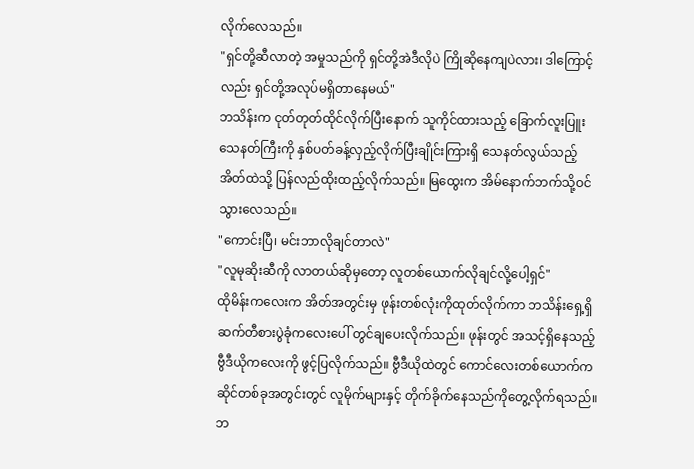လိုက်လေသည်။
"ရှင်တို့ဆီလာတဲ့ အမှုသည်ကို ရှင်တို့အဲဒီလိုပဲ ကြိုဆိုနေကျပဲလား၊ ဒါကြောင့်လည်း ရှင်တို့အလုပ်မရှိတာနေမယ်"
ဘသိန်းက ငုတ်တုတ်ထိုင်လိုက်ပြီးနောက် သူကိုင်ထားသည့် ခြောက်လူးပြူးသေနတ်ကြီးကို နှစ်ပတ်ခန့်လှည့်လိုက်ပြီးချိုင်းကြားရှိ သေနတ်လွယ်သည့်အိတ်ထဲသို့ ပြန်လည်ထိုးထည့်လိုက်သည်။ မြထွေးက အိမ်နောက်ဘက်သို့ဝင်သွားလေသည်။
"ကောင်းပြီ၊ မင်းဘာလိုချင်တာလဲ"
"လူမုဆိုးဆီကို လာတယ်ဆိုမှတော့ လူတစ်ယောက်လိုချင်လို့ပေါ့ရှင်"
ထိုမိန်းကလေးက အိတ်အတွင်းမှ ဖုန်းတစ်လုံးကိုထုတ်လိုက်ကာ ဘသိန်းရှေ့ရှိ ဆက်တီစားပွဲခုံကလေးပေါ် တွင်ချပေးလိုက်သည်။ ဖုန်းတွင် အသင့်ရှိနေသည့် ဗွီဒီယိုကလေးကို ဖွင့်ပြလိုက်သည်။ ဗွီဒီယိုထဲတွင် ကောင်လေးတစ်ယောက်က ဆိုင်တစ်ခုအတွင်းတွင် လူမိုက်များနှင့် တိုက်ခိုက်နေသည်ကိုတွေ့လိုက်ရသည်။ ဘ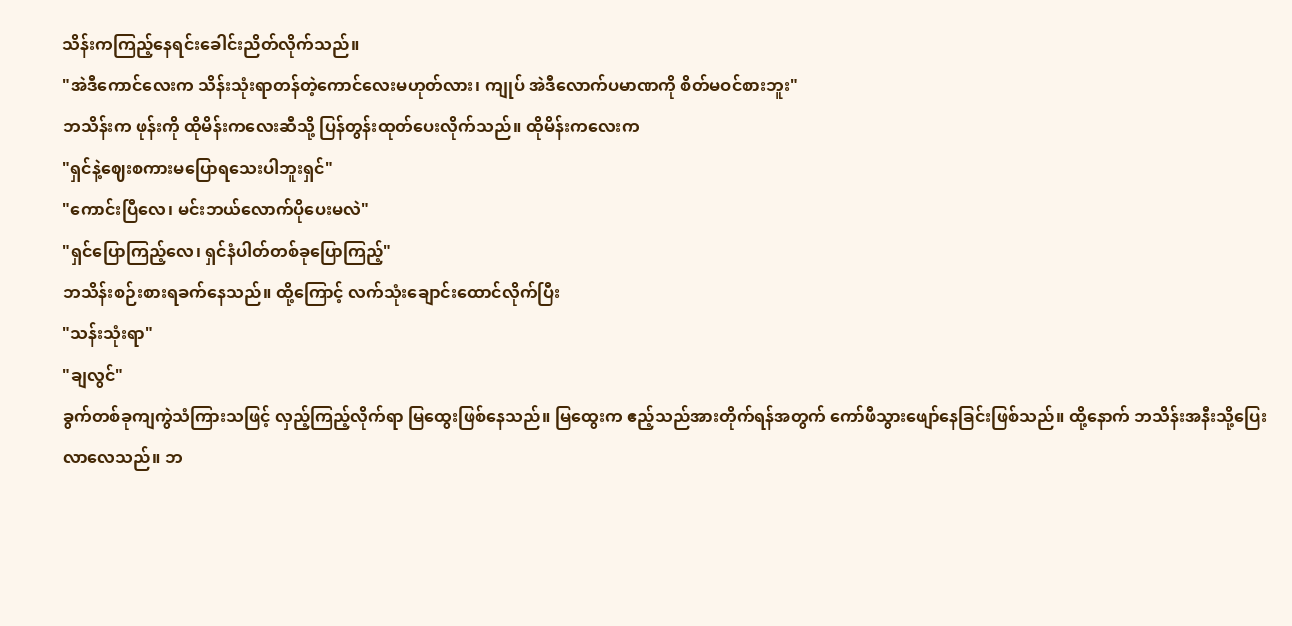သိန်းကကြည့်နေရင်းခေါင်းညိတ်လိုက်သည်။
"အဲဒီကောင်လေးက သိန်းသုံးရာတန်တဲ့ကောင်လေးမဟုတ်လား၊ ကျုပ် အဲဒီလောက်ပမာဏကို စိတ်မဝင်စားဘူး"
ဘသိန်းက ဖုန်းကို ထိုမိန်းကလေးဆီသို့ ပြန်တွန်းထုတ်ပေးလိုက်သည်။ ထိုမိန်းကလေးက
"ရှင်နဲ့ဈေးစကားမပြောရသေးပါဘူးရှင်"
"ကောင်းပြီလေ၊ မင်းဘယ်လောက်ပိုပေးမလဲ"
"ရှင်ပြောကြည့်လေ၊ ရှင်နံပါတ်တစ်ခုပြောကြည့်"
ဘသိန်းစဉ်းစားရခက်နေသည်။ ထို့ကြောင့် လက်သုံးချောင်းထောင်လိုက်ပြီး
"သန်းသုံးရာ"
"ချလွင်"
ခွက်တစ်ခုကျကွဲသံကြားသဖြင့် လှည့်ကြည့်လိုက်ရာ မြထွေးဖြစ်နေသည်။ မြထွေးက ဧည့်သည်အားတိုက်ရန်အတွက် ကော်ဖီသွားဖျော်နေခြင်းဖြစ်သည်။ ထို့နောက် ဘသိန်းအနီးသို့ပြေးလာလေသည်။ ဘ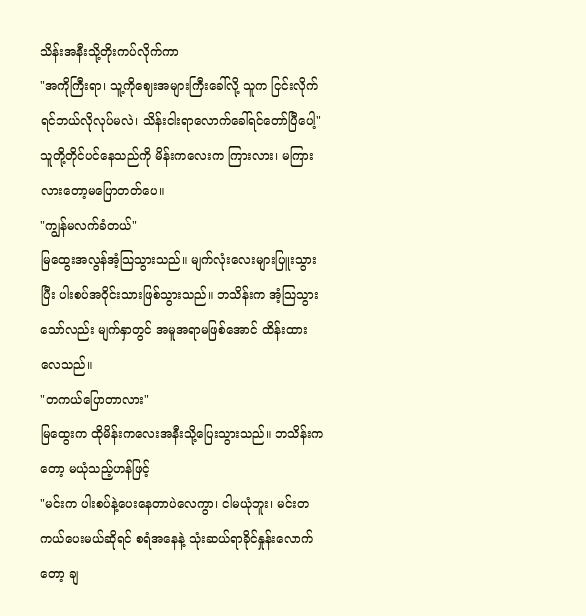သိန်းအနီးသို့တိုးကပ်လိုက်ကာ
"အကိုကြီးရာ၊ သူ့ကိုဈေးအများကြီးခေါ်လို့ သူက ငြင်းလိုက်ရင်ဘယ်လိုလုပ်မလဲ၊ သိန်းငါးရာလောက်ခေါ်ရင်တော်ပြီပေါ့"
သူတို့တိုင်ပင်နေသည်ကို မိန်းကလေးက ကြားလား၊ မကြားလားတော့မပြောတတ်ပေ။
"ကျွန်မလက်ခံတယ်"
မြထွေးအလွန်အံ့သြသွားသည်။ မျက်လုံးလေးများပြူးသွားပြီး ပါးစပ်အဝိုင်းသားဖြစ်သွားသည်။ ဘသိန်းက အံ့သြသွားသော်လည်း မျက်နှာတွင် အမူအရာမဖြစ်အောင် ထိန်းထားလေသည်။
"တကယ်ပြောတာလား"
မြထွေးက ထိုမိန်းကလေးအနီးသို့ပြေးသွားသည်။ ဘသိန်းကတော့ မယုံသည့်ဟန်ဖြင့်
"မင်းက ပါးစပ်နဲ့ပေးနေတာပဲလေကွာ၊ ငါမယုံဘူး၊ မင်းတကယ်ပေးမယ်ဆိုရင် စရံအနေနဲ့ သုံးဆယ်ရာခိုင်နှုန်းလောက်တော့ ချ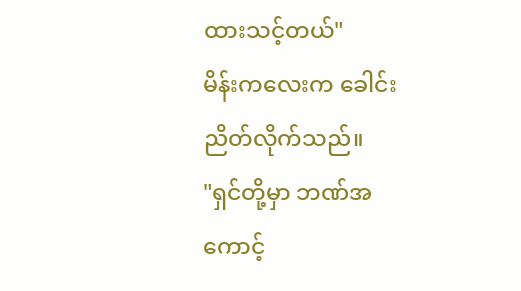ထားသင့်တယ်"
မိန်းကလေးက ခေါင်းညိတ်လိုက်သည်။
"ရှင်တို့မှာ ဘဏ်အကောင့်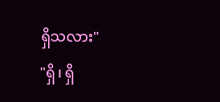ရှိသလား"
"ရှိ၊ ရှိ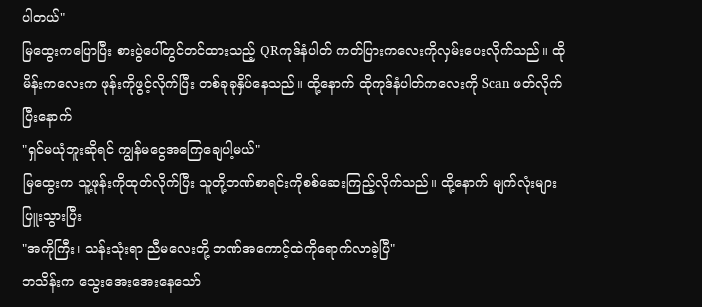ပါတယ်"
မြထွေးကပြောပြီး စားပွဲပေါ်တွင်တင်ထားသည့် QRကုဒ်နံပါတ် ကတ်ပြားကလေးကိုလှမ်းပေးလိုက်သည်။ ထိုမိန်းကလေးက ဖုန်းကိုဖွင့်လိုက်ပြီး တစ်ခုခုနှိပ်နေသည်။ ထို့နောက် ထိုကုဒ်နံပါတ်ကလေးကို Scan ဖတ်လိုက်ပြီးနောက်
"ရှင်မယုံဘူးဆိုရင် ကျွန်မငွေအကြေချေပါ့မယ်"
မြထွေးက သူ့ဖုန်းကိုထုတ်လိုက်ပြီး သူတို့ဘဏ်စာရင်းကိုစစ်ဆေးကြည့်လိုက်သည်။ ထို့နောက် မျက်လုံးများပြူးသွားပြီး
"အကိုကြီး၊ သန်းသုံးရာ ညီမလေးတို့ ဘဏ်အကောင့်ထဲကိုရောက်လာခဲ့ပြီ"
ဘသိန်းက သွေးအေးအေးနေသော်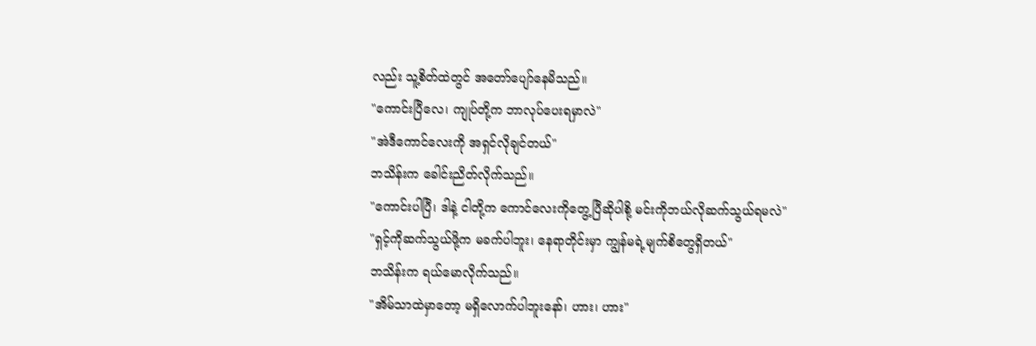လည်း သူ့စိတ်ထဲတွင် အတော်ပျော်နေမိသည်။
"ကောင်းပြီလေ၊ ကျုပ်တို့က ဘာလုပ်ပေးရမှာလဲ"
"အဲဒီကောင်လေးကို အရှင်လိုချင်တယ်"
ဘသိန်းက ခေါင်းညိတ်လိုက်သည်။
"ကောင်းပါပြီ၊ ဒါနဲ့ ငါတို့က ကောင်လေးကိုတွေ့ပြီဆိုပါစို့ မင်းကိုဘယ်လိုဆက်သွယ်ရမလဲ"
"ရှင့်ကိုဆက်သွယ်ဖို့က မခက်ပါဘူး၊ နေရာတိုင်းမှာ ကျွန်မရဲ့မျက်စိတွေရှိတယ်"
ဘသိန်းက ရယ်မောလိုက်သည်။
"အိမ်သာထဲမှာတော့ မရှိလောက်ပါဘူးနော်၊ ဟား၊ ဟား"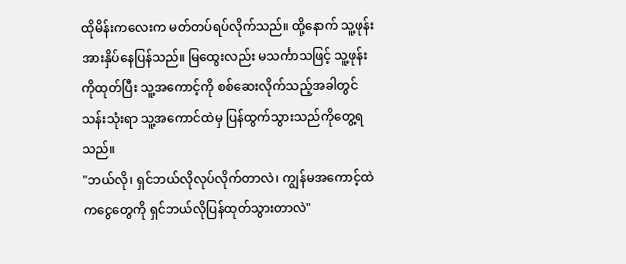ထိုမိန်းကလေးက မတ်တပ်ရပ်လိုက်သည်။ ထို့နောက် သူ့ဖုန်းအားနှိပ်နေပြန်သည်။ မြထွေးလည်း မသင်္ကာသဖြင့် သူ့ဖုန်းကိုထုတ်ပြီး သူ့အကောင့်ကို စစ်ဆေးလိုက်သည့်အခါတွင် သန်းသုံးရာ သူ့အကောင်ထဲမှ ပြန်ထွက်သွားသည်ကိုတွေ့ရသည်။
"ဘယ်လို၊ ရှင်ဘယ်လိုလုပ်လိုက်တာလဲ၊ ကျွန်မအကောင့်ထဲကငွေတွေကို ရှင်ဘယ်လိုပြန်ထုတ်သွားတာလဲ"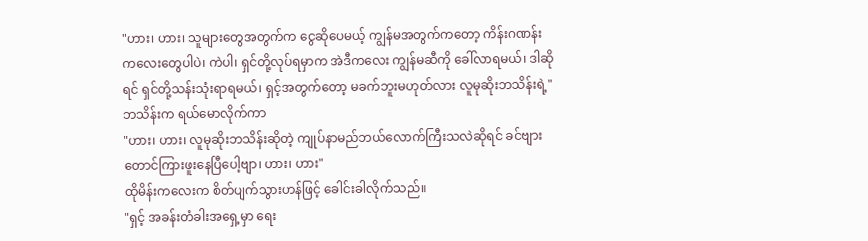"ဟား၊ ဟား၊ သူများတွေအတွက်က ငွေဆိုပေမယ့် ကျွန်မအတွက်ကတော့ ကိန်းဂဏန်းကလေးတွေပါပဲ၊ ကဲပါ၊ ရှင်တို့လုပ်ရမှာက အဲဒီကလေး ကျွန်မဆီကို ခေါ်လာရမယ်၊ ဒါဆိုရင် ရှင်တို့သန်းသုံးရာရမယ်၊ ရှင့်အတွက်တော့ မခက်ဘူးမဟုတ်လား လူမုဆိုးဘသိန်းရဲ့"
ဘသိန်းက ရယ်မောလိုက်ကာ
"ဟား၊ ဟား၊ လူမုဆိုးဘသိန်းဆိုတဲ့ ကျုပ်နာမည်ဘယ်လောက်ကြီးသလဲဆိုရင် ခင်ဗျားတောင်ကြားဖူးနေပြီပေါ့ဗျာ၊ ဟား၊ ဟား"
ထိုမိန်းကလေးက စိတ်ပျက်သွားဟန်ဖြင့် ခေါင်းခါလိုက်သည်။
"ရှင့် အခန်းတံခါးအရှေ့မှာ ရေး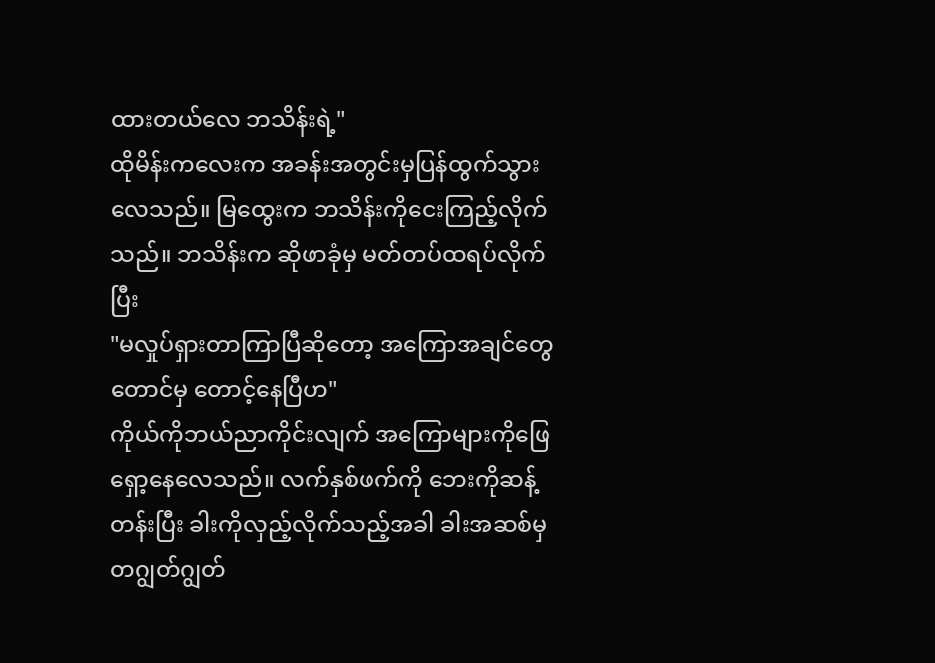ထားတယ်လေ ဘသိန်းရဲ့"
ထိုမိန်းကလေးက အခန်းအတွင်းမှပြန်ထွက်သွားလေသည်။ မြထွေးက ဘသိန်းကိုငေးကြည့်လိုက်သည်။ ဘသိန်းက ဆိုဖာခုံမှ မတ်တပ်ထရပ်လိုက်ပြီး
"မလှုပ်ရှားတာကြာပြီဆိုတော့ အကြောအချင်တွေတောင်မှ တောင့်နေပြီဟ"
ကိုယ်ကိုဘယ်ညာကိုင်းလျက် အကြောများကိုဖြေရှော့နေလေသည်။ လက်နှစ်ဖက်ကို ဘေးကိုဆန့်တန်းပြီး ခါးကိုလှည့်လိုက်သည့်အခါ ခါးအဆစ်မှ တဂျွတ်ဂျွတ်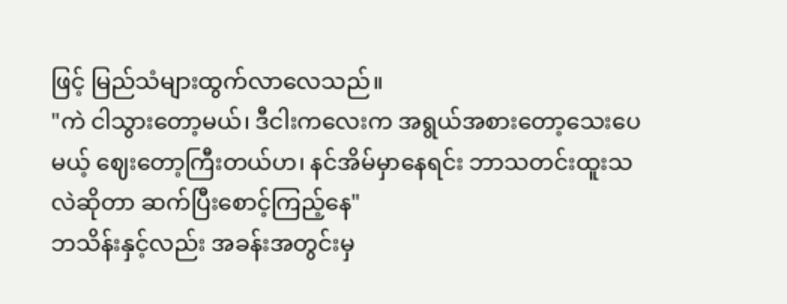ဖြင့် မြည်သံများထွက်လာလေသည်။
"ကဲ ငါသွားတော့မယ်၊ ဒီငါးကလေးက အရွယ်အစားတော့သေးပေမယ့် ဈေးတော့ကြီးတယ်ဟ၊ နင်အိမ်မှာနေရင်း ဘာသတင်းထူးသလဲဆိုတာ ဆက်ပြီးစောင့်ကြည့်နေ"
ဘသိန်းနှင့်လည်း အခန်းအတွင်းမှ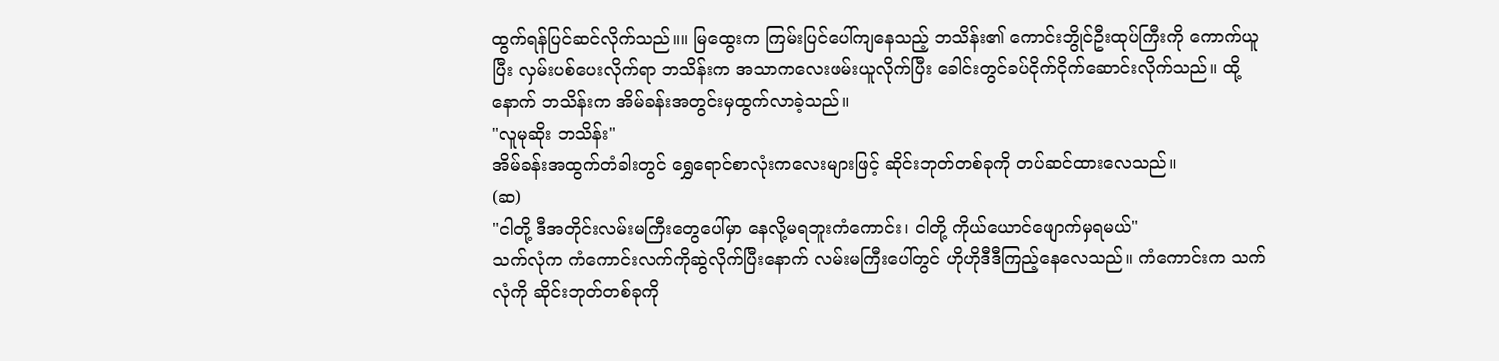ထွက်ရန်ပြင်ဆင်လိုက်သည်။။ မြထွေးက ကြမ်းပြင်ပေါ်ကျနေသည့် ဘသိန်း၏ ကောင်းဘွိုင်ဦးထုပ်ကြီးကို ကောက်ယူပြီး လှမ်းပစ်ပေးလိုက်ရာ ဘသိန်းက အသာကလေးဖမ်းယူလိုက်ပြီး ခေါင်းတွင်ခပ်ငိုက်ငိုက်ဆောင်းလိုက်သည်။ ထို့နောက် ဘသိန်းက အိမ်ခန်းအတွင်းမှထွက်လာခဲ့သည်။
"လူမုဆိုး ဘသိန်း"
အိမ်ခန်းအထွက်တံခါးတွင် ရွှေရောင်စာလုံးကလေးများဖြင့် ဆိုင်းဘုတ်တစ်ခုကို တပ်ဆင်ထားလေသည်။
(ဆ)
"ငါတို့ ဒီအတိုင်းလမ်းမကြီးတွေပေါ်မှာ နေလို့မရဘူးကံကောင်း၊ ငါတို့ ကိုယ်ယောင်ဖျောက်မှရမယ်"
သက်လုံက ကံကောင်းလက်ကိုဆွဲလိုက်ပြီးနောက် လမ်းမကြီးပေါ်တွင် ဟိုဟိုဒီဒီကြည့်နေလေသည်။ ကံကောင်းက သက်လုံကို ဆိုင်းဘုတ်တစ်ခုကို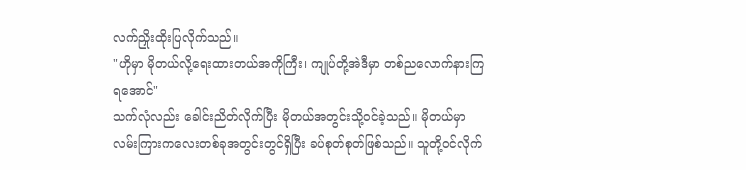လက်ညှိုးထိုးပြလိုက်သည်။
"ဟိုမှာ မိုတယ်လို့ရေးထားတယ်အကိုကြီး၊ ကျုပ်တို့အဲဒီမှာ တစ်ညလောက်နားကြရအောင်"
သက်လုံလည်း ခေါင်းညိတ်လိုက်ပြီး မိုတယ်အတွင်းသို့ဝင်ခဲ့သည်။ မိုတယ်မှာ လမ်းကြားကလေးတစ်ခုအတွင်းတွင်ရှိပြီး ခပ်စုတ်စုတ်ဖြစ်သည်။ သူတို့ဝင်လိုက်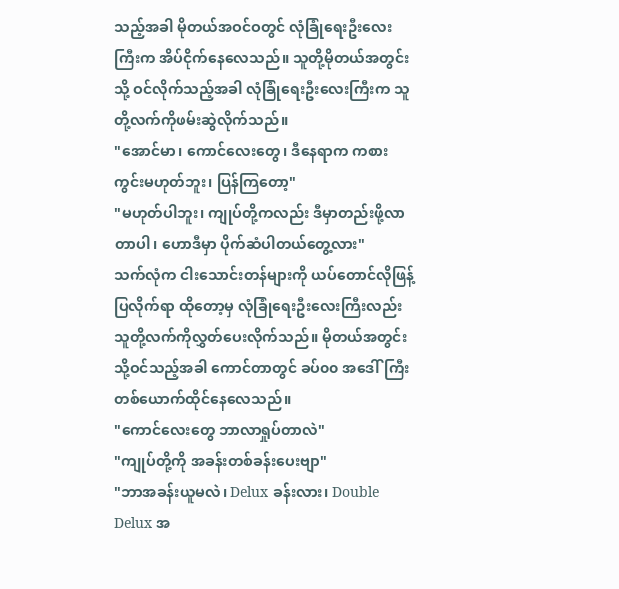သည့်အခါ မိုတယ်အဝင်ဝတွင် လုံခြုံရေးဦးလေးကြီးက အိပ်ငိုက်နေလေသည်။ သူတို့မိုတယ်အတွင်းသို့ ဝင်လိုက်သည့်အခါ လုံခြုံရေးဦးလေးကြီးက သူတို့လက်ကိုဖမ်းဆွဲလိုက်သည်။
"အောင်မာ၊ ကောင်လေးတွေ၊ ဒီနေရာက ကစားကွင်းမဟုတ်ဘူး၊ ပြန်ကြတော့"
"မဟုတ်ပါဘူး၊ ကျုပ်တို့ကလည်း ဒီမှာတည်းဖို့လာတာပါ၊ ဟောဒီမှာ ပိုက်ဆံပါတယ်တွေ့လား"
သက်လုံက ငါးသောင်းတန်များကို ယပ်တောင်လိုဖြန့်ပြလိုက်ရာ ထိုတော့မှ လုံခြုံရေးဦးလေးကြီးလည်း သူတို့လက်ကိုလွှတ်ပေးလိုက်သည်။ မိုတယ်အတွင်းသို့ဝင်သည့်အခါ ကောင်တာတွင် ခပ်၀၀ အဒေါ်ကြီးတစ်ယောက်ထိုင်နေလေသည်။
"ကောင်လေးတွေ ဘာလာရှုပ်တာလဲ"
"ကျုပ်တို့ကို အခန်းတစ်ခန်းပေးဗျာ"
"ဘာအခန်းယူမလဲ၊ Delux ခန်းလား၊ Double Delux အ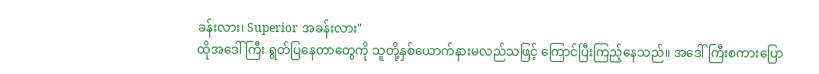ခန်းလား၊ Superior အခန်းလား"
ထိုအဒေါ်ကြီး ရွတ်ပြနေတာတွေကို သူတို့နှစ်ယောက်နားမလည်သဖြင့် ကြောင်ပြီးကြည့်နေသည်။ အဒေါ်ကြီးစကားပြော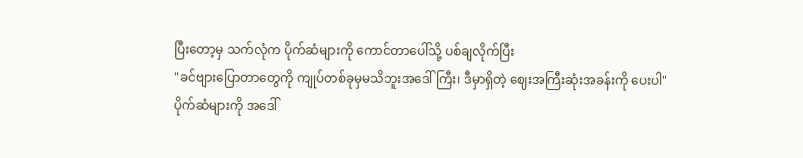ပြီးတော့မှ သက်လုံက ပိုက်ဆံများကို ကောင်တာပေါ်သို့ ပစ်ချလိုက်ပြီး
"ခင်ဗျားပြောတာတွေကို ကျုပ်တစ်ခုမှမသိဘူးအဒေါ်ကြီး၊ ဒီမှာရှိတဲ့ ဈေးအကြီးဆုံးအခန်းကို ပေးပါ"
ပိုက်ဆံများကို အဒေါ်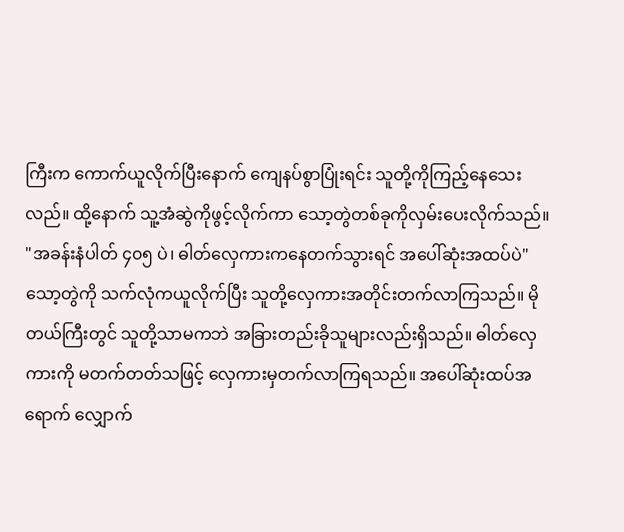ကြီးက ကောက်ယူလိုက်ပြီးနောက် ကျေနပ်စွာပြုံးရင်း သူတို့ကိုကြည့်နေသေးလည်။ ထို့နောက် သူ့အံဆွဲကိုဖွင့်လိုက်ကာ သော့တွဲတစ်ခုကိုလှမ်းပေးလိုက်သည်။
"အခန်းနံပါတ် ၄၀၅ ပဲ၊ ဓါတ်လှေကားကနေတက်သွားရင် အပေါ်ဆုံးအထပ်ပဲ"
သော့တွဲကို သက်လုံကယူလိုက်ပြီး သူတို့လှေကားအတိုင်းတက်လာကြသည်။ မိုတယ်ကြီးတွင် သူတို့သာမကဘဲ အခြားတည်းခိုသူများလည်းရှိသည်။ ဓါတ်လှေကားကို မတက်တတ်သဖြင့် လှေကားမှတက်လာကြရသည်။ အပေါ်ဆုံးထပ်အရောက် လျှောက်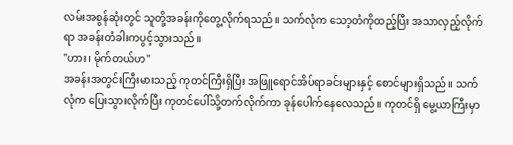လမ်းအစွန်ဆုံးတွင် သူတို့အခန်းကိုတွေ့လိုက်ရသည်။ သက်လုံက သော့တံကိုထည့်ပြီး အသာလှည့်လိုက်ရာ အခန်းတံခါးကပွင့်သွားသည်။
"ဟား၊ မိုက်တယ်ဟ"
အခန်းအတွင်းကြီးမားသည့် ကုတင်ကြီးရှိပြီး အဖြူရောင်အိပ်ရာခင်းများနှင့် စောင်များရှိသည်။ သက်လုံက ပြေးသွားလိုက်ပြီး ကုတင်ပေါ်သို့တက်လိုက်ကာ ခုန်ပေါက်နေလေသည်။ ကုတင်ရှိ မွေ့ယာကြီးမှာ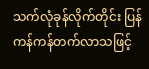သက်လုံခုန်လိုက်တိုင်း ပြန်ကန်ကန်တက်လာသဖြင့်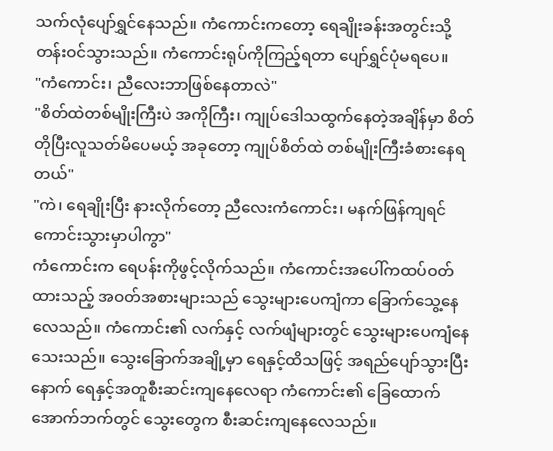သက်လုံပျော်ရွှင်နေသည်။ ကံကောင်းကတော့ ရေချိုးခန်းအတွင်းသို့ တန်းဝင်သွားသည်။ ကံကောင်းရုပ်ကိုကြည့်ရတာ ပျော်ရွှင်ပုံမရပေ။
"ကံကောင်း၊ ညီလေးဘာဖြစ်နေတာလဲ"
"စိတ်ထဲတစ်မျိုးကြီးပဲ အကိုကြီး၊ ကျုပ်ဒေါသထွက်နေတဲ့အချိန်မှာ စိတ်တိုပြီးလူသတ်မိပေမယ့် အခုတော့ ကျုပ်စိတ်ထဲ တစ်မျိုးကြီးခံစားနေရတယ်"
"ကဲ၊ ရေချိုးပြီး နားလိုက်တော့ ညီလေးကံကောင်း၊ မနက်ဖြန်ကျရင် ကောင်းသွားမှာပါကွာ"
ကံကောင်းက ရေပန်းကိုဖွင့်လိုက်သည်။ ကံကောင်းအပေါ်ကထပ်ဝတ်ထားသည့် အဝတ်အစားများသည် သွေးများပေကျံကာ ခြောက်သွေ့နေလေသည်။ ကံကောင်း၏ လက်နှင့် လက်ဖျံများတွင် သွေးများပေကျံနေသေးသည်။ သွေးခြောက်အချို့မှာ ရေနှင့်ထိသဖြင့် အရည်ပျော်သွားပြီးနောက် ရေနှင့်အတူစီးဆင်းကျနေလေရာ ကံကောင်း၏ ခြေထောက်အောက်ဘက်တွင် သွေးတွေက စီးဆင်းကျနေလေသည်။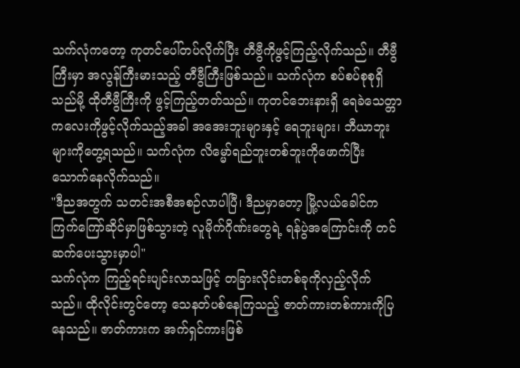သက်လုံကတော့ ကုတင်ပေါ်တပ်လိုက်ပြီး တီဗွီကိုဖွင့်ကြည့်လိုက်သည်။ တီဗွီကြီးမှာ အလွန်ကြီးမားသည့် တီဗွီကြီးဖြစ်သည်။ သက်လုံက စပ်စပ်စုစုရှိသည်မို့ ထိုတီဗွီကြီးကို ဖွင့်ကြည့်တတ်သည်။ ကုတင်ဘေးနားရှိ ရေခဲသေတ္တာကလေးကိုဖွင့်လိုက်သည့်အခါ အအေးဘူးများနှင့် ရေဘူးများ၊ ဘီယာဘူးများကိုတွေ့ရသည်။ သက်လုံက လိမ္မော်ရည်ဘူးတစ်ဘူးကိုဖောက်ပြီး သောက်နေလိုက်သည်။
"ဒီညအတွက် သတင်းအစီအစဉ်လာပါပြီ၊ ဒီညမှာတော့ မြို့လယ်ခေါင်က ကြက်ကြော်ဆိုင်မှာဖြစ်သွားတဲ့ လူမိုက်ဂိုဏ်းတွေရဲ့ ရန်ပွဲအကြောင်းကို တင်ဆက်ပေးသွားမှာပါ"
သက်လုံက ကြည့်ရင်းပျင်းလာသဖြင့် တခြားလိုင်းတစ်ခုကိုလှည့်လိုက်သည်။ ထိုလိုင်းတွင်တော့ သေနတ်ပစ်နေကြသည့် ဇာတ်ကားတစ်ကားကိုပြနေသည်။ ဇာတ်ကားက အက်ရှင်ကားဖြစ်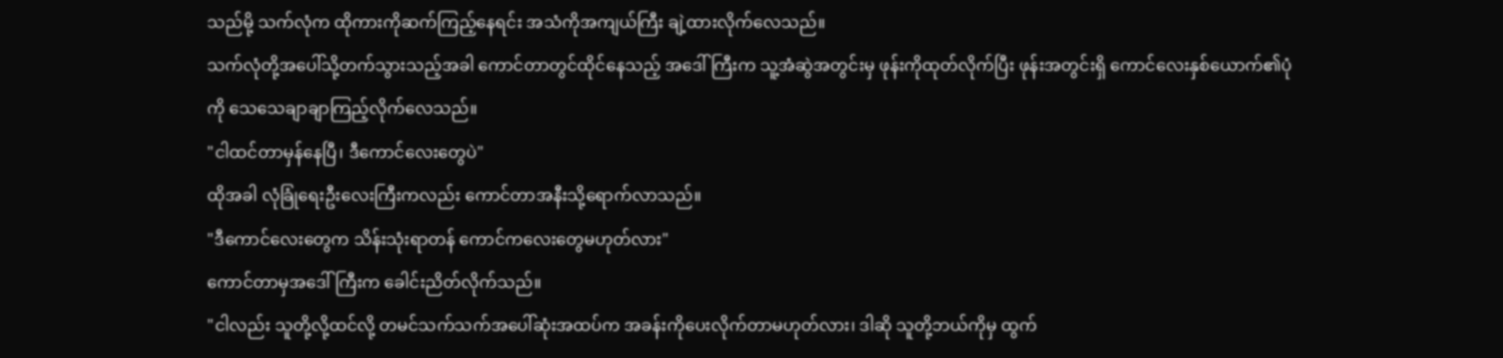သည်မို့ သက်လုံက ထိုကားကိုဆက်ကြည့်နေရင်း အသံကိုအကျယ်ကြီး ချဲ့ထားလိုက်လေသည်။
သက်လုံတို့အပေါ်သို့တက်သွားသည့်အခါ ကောင်တာတွင်ထိုင်နေသည့် အဒေါ်ကြီးက သူ့အံဆွဲအတွင်းမှ ဖုန်းကိုထုတ်လိုက်ပြီး ဖုန်းအတွင်းရှိ ကောင်လေးနှစ်ယောက်၏ပုံကို သေသေချာချာကြည့်လိုက်လေသည်။
"ငါထင်တာမှန်နေပြီ၊ ဒီကောင်လေးတွေပဲ"
ထိုအခါ လုံခြုံရေးဦးလေးကြီးကလည်း ကောင်တာအနီးသို့ရောက်လာသည်။
"ဒီကောင်လေးတွေက သိန်းသုံးရာတန် ကောင်ကလေးတွေမဟုတ်လား"
ကောင်တာမှအဒေါ်ကြီးက ခေါင်းညိတ်လိုက်သည်။
"ငါလည်း သူတို့လို့ထင်လို့ တမင်သက်သက်အပေါ်ဆုံးအထပ်က အခန်းကိုပေးလိုက်တာမဟုတ်လား၊ ဒါဆို သူတို့ဘယ်ကိုမှ ထွက်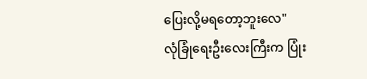ပြေးလို့မရတော့ဘူးလေ"
လုံခြုံရေးဦးလေးကြီးက ပြုံး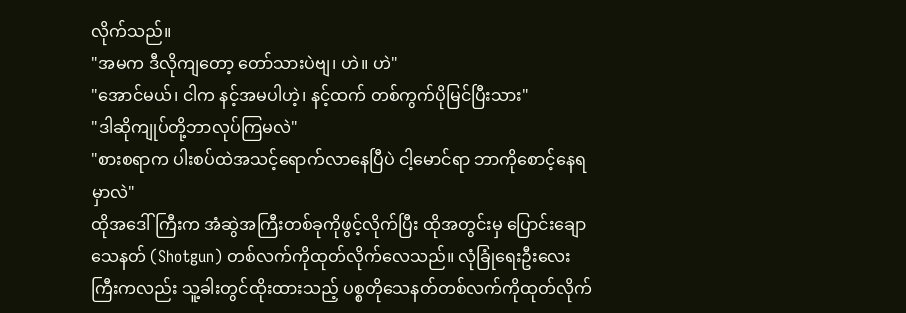လိုက်သည်။
"အမက ဒီလိုကျတော့ တော်သားပဲဗျ၊ ဟဲ။ ဟဲ"
"အောင်မယ်၊ ငါက နင့်အမပါဟဲ့၊ နင့်ထက် တစ်ကွက်ပိုမြင်ပြီးသား"
"ဒါဆိုကျုပ်တို့ဘာလုပ်ကြမလဲ"
"စားစရာက ပါးစပ်ထဲအသင့်ရောက်လာနေပြီပဲ ငါ့မောင်ရာ ဘာကိုစောင့်နေရမှာလဲ"
ထိုအဒေါ်ကြီးက အံဆွဲအကြီးတစ်ခုကိုဖွင့်လိုက်ပြီး ထိုအတွင်းမှ ပြောင်းချောသေနတ် (Shotgun) တစ်လက်ကိုထုတ်လိုက်လေသည်။ လုံခြုံရေးဦးလေးကြီးကလည်း သူ့ခါးတွင်ထိုးထားသည့် ပစ္စတိုသေနတ်တစ်လက်ကိုထုတ်လိုက်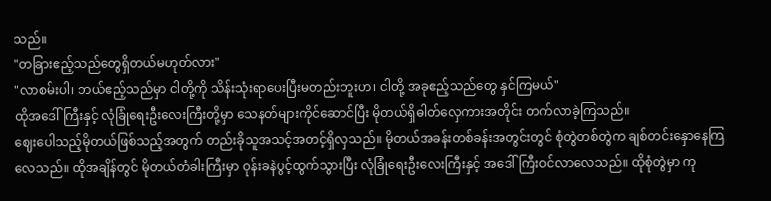သည်။
"တခြားဧည့်သည်တွေရှိတယ်မဟုတ်လား"
"လာစမ်းပါ၊ ဘယ်ဧည့်သည်မှာ ငါတို့ကို သိန်းသုံးရာပေးပြီးမတည်းဘူးဟ၊ ငါတို့ အခုဧည့်သည်တွေ နှင်ကြမယ်"
ထိုအဒေါ်ကြီးနှင့် လုံခြုံရေးဦးလေးကြီးတို့မှာ သေနတ်များကိုင်ဆောင်ပြီး မိုတယ်ရှိဓါတ်လှေကားအတိုင်း တက်လာခဲ့ကြသည်။
ဈေးပေါသည့်မိုတယ်ဖြစ်သည့်အတွက် တည်းခိုသူအသင့်အတင့်ရှိလှသည်။ မိုတယ်အခန်းတစ်ခန်းအတွင်းတွင် စုံတွဲတစ်တွဲက ချစ်တင်းနှောနေကြလေသည်။ ထိုအချိန်တွင် မိုတယ်တံခါးကြီးမှာ ဝုန်းခနဲပွင့်ထွက်သွားပြီး လုံခြုံရေးဦးလေးကြီးနှင့် အဒေါ်ကြီးဝင်လာလေသည်။ ထိုစုံတွဲမှာ ကု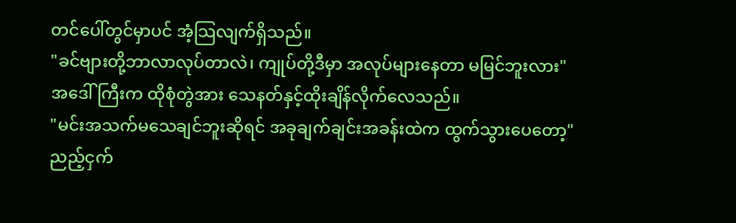တင်ပေါ်တွင်မှာပင် အံ့သြလျက်ရှိသည်။
"ခင်ဗျားတို့ဘာလာလုပ်တာလဲ၊ ကျုပ်တို့ဒီမှာ အလုပ်များနေတာ မမြင်ဘူးလား"
အဒေါ်ကြီးက ထိုစုံတွဲအား သေနတ်နှင့်ထိုးချိန်လိုက်လေသည်။
"မင်းအသက်မသေချင်ဘူးဆိုရင် အခုချက်ချင်းအခန်းထဲက ထွက်သွားပေတော့"
ညည့်ငှက်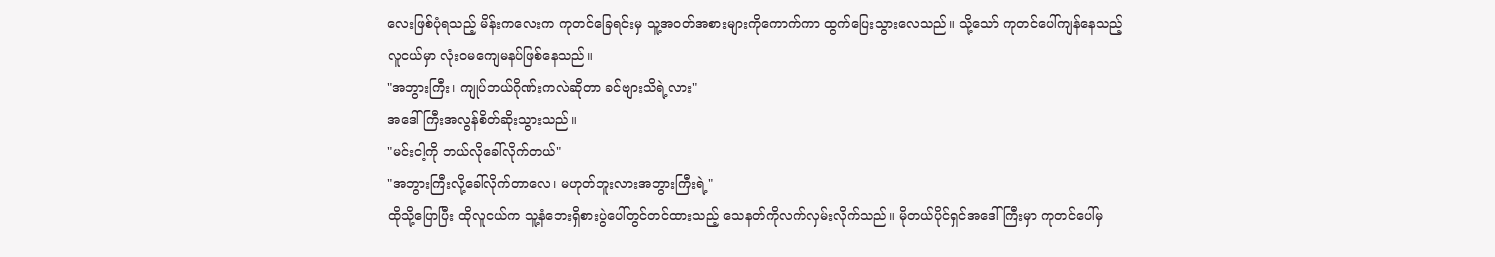လေးဖြစ်ပုံရသည့် မိန်းကလေးက ကုတင်ခြေရင်းမှ သူ့အဝတ်အစားများကိုကောက်ကာ ထွက်ပြေးသွားလေသည်။ သို့သော် ကုတင်ပေါ်ကျန်နေသည့်လူငယ်မှာ လုံးဝမကျေမနပ်ဖြစ်နေသည်။
"အဘွားကြီး၊ ကျုပ်ဘယ်ဂိုဏ်းကလဲဆိုတာ ခင်ဗျားသိရဲ့လား"
အဒေါ်ကြီးအလွန်စိတ်ဆိုးသွားသည်။
"မင်းငါ့ကို ဘယ်လိုခေါ်လိုက်တယ်"
"အဘွားကြီးလို့ခေါ်လိုက်တာလေ၊ မဟုတ်ဘူးလားအဘွားကြီးရဲ့"
ထိုသို့ပြောပြီး ထိုလူငယ်က သူ့နံဘေးရှိစားပွဲပေါ်တွင်တင်ထားသည့် သေနတ်ကိုလက်လှမ်းလိုက်သည်။ မိုတယ်ပိုင်ရှင်အဒေါ်ကြီးမှာ ကုတင်ပေါ်မှ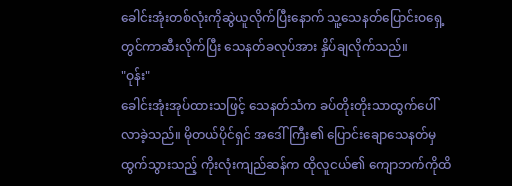ခေါင်းအုံးတစ်လုံးကိုဆွဲယူလိုက်ပြီးနောက် သူ့သေနတ်ပြောင်းဝရှေ့တွင်ကာဆီးလိုက်ပြီး သေနတ်ခလုပ်အား နှိပ်ချလိုက်သည်။
"ဝုန်း"
ခေါင်းအုံးအုပ်ထားသဖြင့် သေနတ်သံက ခပ်တိုးတိုးသာထွက်ပေါ်လာခဲ့သည်။ မိုတယ်ပိုင်ရှင် အဒေါ်ကြီး၏ ပြောင်းချောသေနတ်မှ ထွက်သွားသည့် ကိုးလုံးကျည်ဆန်က ထိုလူငယ်၏ ကျောဘက်ကိုထိ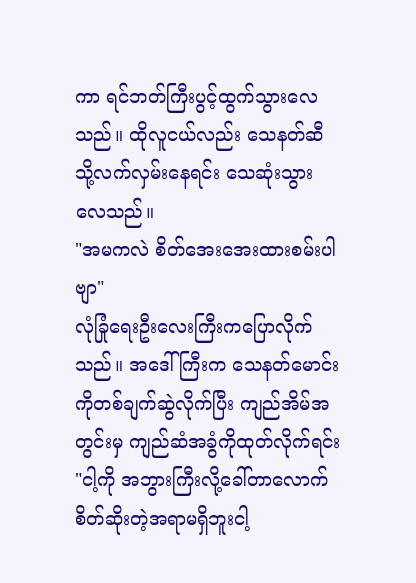ကာ ရင်ဘတ်ကြီးပွင့်ထွက်သွားလေသည်။ ထိုလူငယ်လည်း သေနတ်ဆီသို့လက်လှမ်းနေရင်း သေဆုံးသွားလေသည်။
"အမကလဲ စိတ်အေးအေးထားစမ်းပါဗျာ"
လုံခြုံရေးဦးလေးကြီးကပြောလိုက်သည်။ အဒေါ်ကြီးက သေနတ်မောင်းကိုတစ်ချက်ဆွဲလိုက်ပြီး ကျည်အိမ်အတွင်းမှ ကျည်ဆံအခွံကိုထုတ်လိုက်ရင်း
"ငါ့ကို အဘွားကြီးလို့ခေါ်တာလောက် စိတ်ဆိုးတဲ့အရာမရှိဘူးငါ့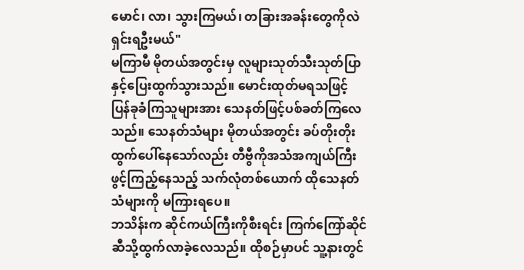မောင်၊ လာ၊ သွားကြမယ်၊ တခြားအခန်းတွေကိုလဲ ရှင်းရဦးမယ်"
မကြာမီ မိုတယ်အတွင်းမှ လူများသုတ်သီးသုတ်ပြာနှင့်ပြေးထွက်သွားသည်။ မောင်းထုတ်မရသဖြင့် ပြန်ခုခံကြသူများအား သေနတ်ဖြင့်ပစ်ခတ်ကြလေသည်။ သေနတ်သံများ မိုတယ်အတွင်း ခပ်တိုးတိုးထွက်ပေါ်နေသော်လည်း တီဗွီကိုအသံအကျယ်ကြီးဖွင့်ကြည့်နေသည့် သက်လုံတစ်ယောက် ထိုသေနတ်သံများကို မကြားရပေ။
ဘသိန်းက ဆိုင်ကယ်ကြီးကိုစီးရင်း ကြက်ကြော်ဆိုင်ဆီသို့ထွက်လာခဲ့လေသည်။ ထိုစဉ်မှာပင် သူ့နားတွင်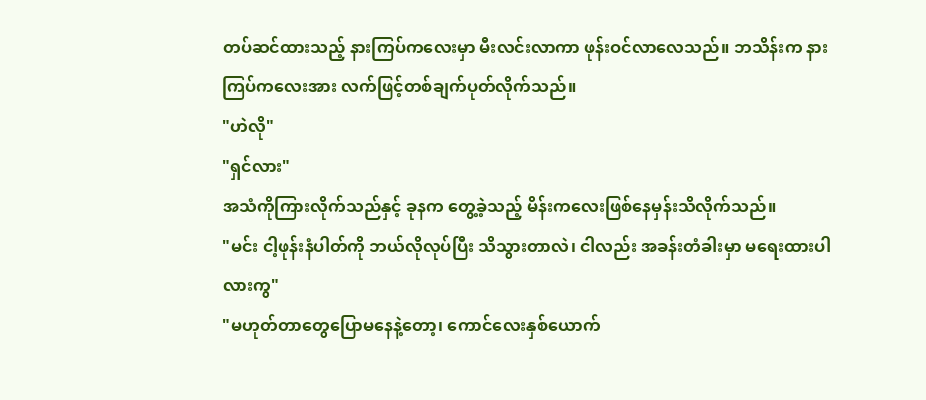တပ်ဆင်ထားသည့် နားကြပ်ကလေးမှာ မီးလင်းလာကာ ဖုန်းဝင်လာလေသည်။ ဘသိန်းက နားကြပ်ကလေးအား လက်ဖြင့်တစ်ချက်ပုတ်လိုက်သည်။
"ဟဲလို"
"ရှင်လား"
အသံကိုကြားလိုက်သည်နှင့် ခုနက တွေ့ခဲ့သည့် မိန်းကလေးဖြစ်နေမှန်းသိလိုက်သည်။
"မင်း ငါ့ဖုန်းနံပါတ်ကို ဘယ်လိုလုပ်ပြီး သိသွားတာလဲ၊ ငါလည်း အခန်းတံခါးမှာ မရေးထားပါလားကွ"
"မဟုတ်တာတွေပြောမနေနဲ့တော့၊ ကောင်လေးနှစ်ယောက်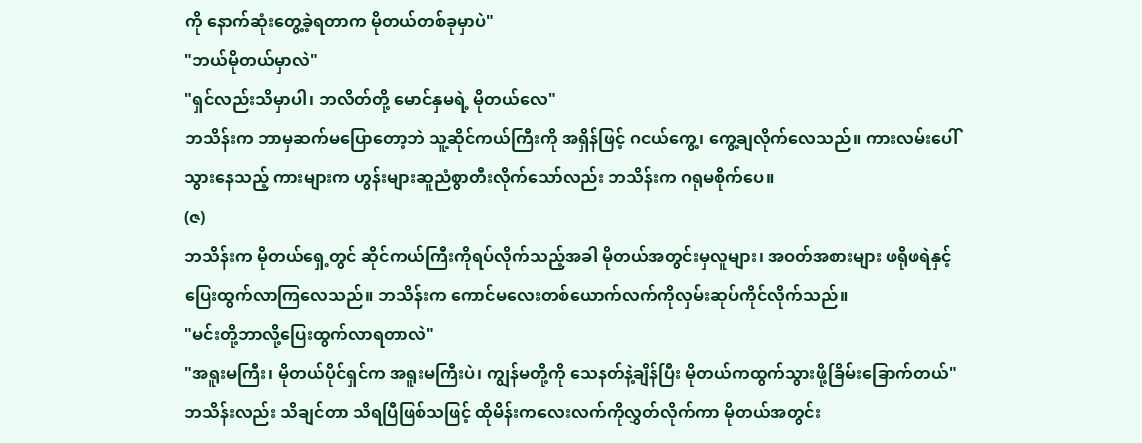ကို နောက်ဆုံးတွေ့ခဲ့ရတာက မိုတယ်တစ်ခုမှာပဲ"
"ဘယ်မိုတယ်မှာလဲ"
"ရှင်လည်းသိမှာပါ၊ ဘလိတ်တို့ မောင်နှမရဲ့ မိုတယ်လေ"
ဘသိန်းက ဘာမှဆက်မပြောတော့ဘဲ သူ့ဆိုင်ကယ်ကြီးကို အရှိန်ဖြင့် ဂငယ်ကွေ့၊ ကွေ့ချလိုက်လေသည်။ ကားလမ်းပေါ်သွားနေသည့် ကားများက ဟွန်းများဆူညံစွာတီးလိုက်သော်လည်း ဘသိန်းက ဂရုမစိုက်ပေ။
(ဇ)
ဘသိန်းက မိုတယ်ရှေ့တွင် ဆိုင်ကယ်ကြီးကိုရပ်လိုက်သည့်အခါ မိုတယ်အတွင်းမှလူများ၊ အဝတ်အစားများ ဖရိုဖရဲနှင့် ပြေးထွက်လာကြလေသည်။ ဘသိန်းက ကောင်မလေးတစ်ယောက်လက်ကိုလှမ်းဆုပ်ကိုင်လိုက်သည်။
"မင်းတို့ဘာလို့ပြေးထွက်လာရတာလဲ"
"အရူးမကြီး၊ မိုတယ်ပိုင်ရှင်က အရူးမကြီးပဲ၊ ကျွန်မတို့ကို သေနတ်နဲ့ချိန်ပြီး မိုတယ်ကထွက်သွားဖို့ခြိမ်းခြောက်တယ်"
ဘသိန်းလည်း သိချင်တာ သိရပြီဖြစ်သဖြင့် ထိုမိန်းကလေးလက်ကိုလွှတ်လိုက်ကာ မိုတယ်အတွင်း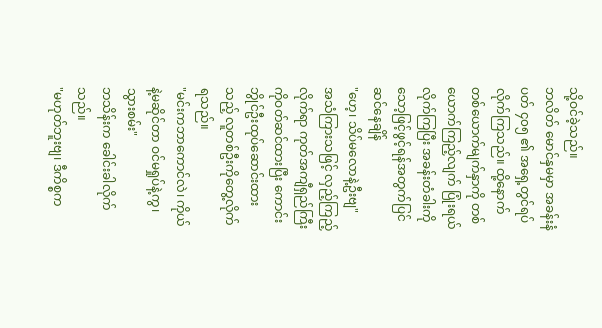သို့ဝင်ခဲ့သည်။
ဘလိတ် မောင်နှမမှာ အခန်းနံပတ် ၄၀၅ ၏ အရှေ့တွင်ရပ်လိုက်ကြသည်။ ထို့နောက်တစ်ယောက်မျက်နှာကို တစ်ယောက်ကြည့်လျက် ပြုံးရယ်လိုက်ကြပြီး အခန်းတံခါးကို သော့ဖြင့်ဖွင့်ရန်အတွက်ပြင်ဆင်နေချိန်
"ဟေ့၊ သိပ်မလောနဲ့ဦးဗျ"
အသံကြားသဖြင့် လှည့်ကြည့်လိုက်ရာ ကုတ်အကျီရှည်ကြီးကိုဝတ်ဆင်ထားပြီး ကောင်းဘွိုင်ဦးထုပ်ဆောင်းထားသည့် လူတစ်ဦးကိုတွေ့လိုက်ရသည်။
"မင်းကဘာကောင်လဲ၊ ကိုယ်နဲ့မဆိုင်တာ ဝင်မရှုပ်နဲ့ကွ၊ သွားစမ်း"
ဘသိန်းက ခေါင်းခါလိုက်သည်။
"မဟုတ်ဘူးဗျ၊ ဒီကိစ္စက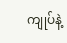ကျုပ်နဲ့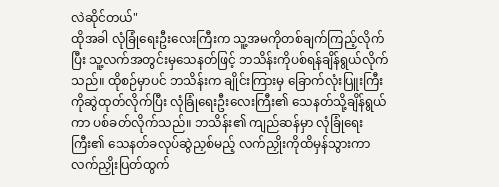လဲဆိုင်တယ်"
ထိုအခါ လုံခြုံရေးဦးလေးကြီးက သူ့အမကိုတစ်ချက်ကြည့်လိုက်ပြီး သူ့လက်အတွင်းမှသေနတ်ဖြင့် ဘသိန်းကိုပစ်ရန်ချိန်ရွယ်လိုက်သည်။ ထိုစဉ်မှာပင် ဘသိန်းက ချိုင်းကြားမှ ခြောက်လုံးပြူးကြီးကိုဆွဲထုတ်လိုက်ပြီး လုံခြုံရေးဦးလေးကြီး၏ သေနတ်သို့ချိန်ရွယ်ကာ ပစ်ခတ်လိုက်သည်။ ဘသိန်း၏ ကျည်ဆန်မှာ လုံခြုံရေးကြီး၏ သေနတ်ခလုပ်ဆွဲညှစ်မည့် လက်ညှိုးကိုထိမှန်သွားကာ လက်ညှိုးပြတ်ထွက်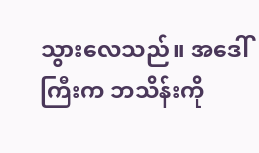သွားလေသည်။ အဒေါ်ကြီးက ဘသိန်းကို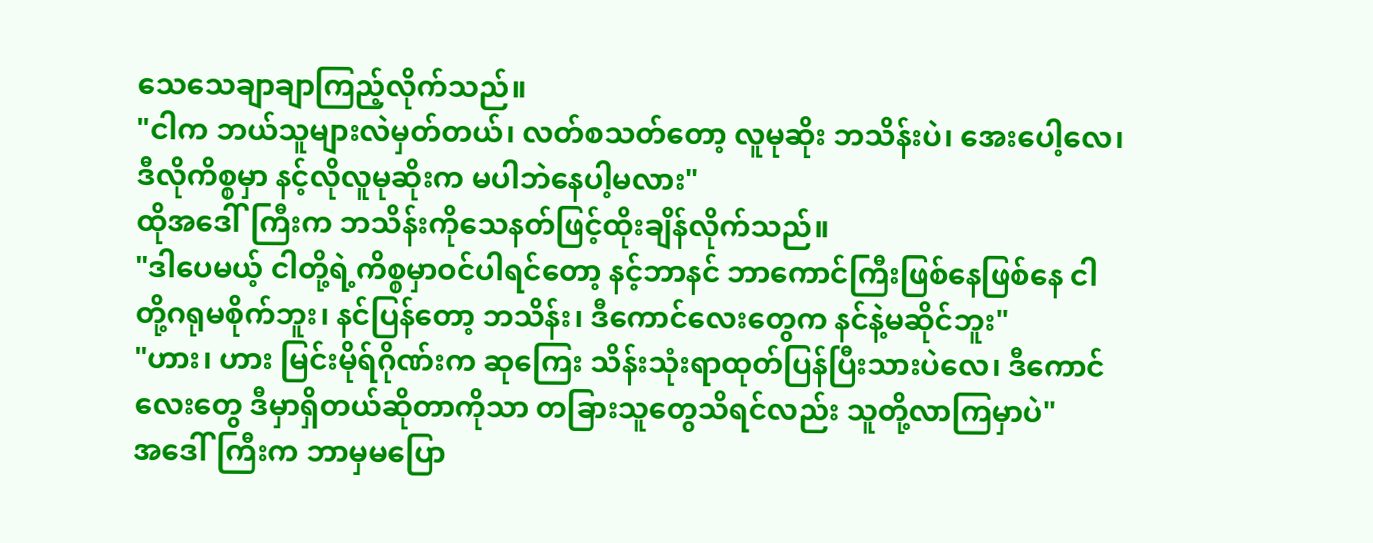သေသေချာချာကြည့်လိုက်သည်။
"ငါက ဘယ်သူများလဲမှတ်တယ်၊ လတ်စသတ်တော့ လူမုဆိုး ဘသိန်းပဲ၊ အေးပေါ့လေ၊ ဒီလိုကိစ္စမှာ နင့်လိုလူမုဆိုးက မပါဘဲနေပါ့မလား"
ထိုအဒေါ်ကြီးက ဘသိန်းကိုသေနတ်ဖြင့်ထိုးချိန်လိုက်သည်။
"ဒါပေမယ့် ငါတို့ရဲ့ကိစ္စမှာဝင်ပါရင်တော့ နင့်ဘာနင် ဘာကောင်ကြီးဖြစ်နေဖြစ်နေ ငါတို့ဂရုမစိုက်ဘူး၊ နင်ပြန်တော့ ဘသိန်း၊ ဒီကောင်လေးတွေက နင်နဲ့မဆိုင်ဘူး"
"ဟား၊ ဟား မြင်းမိုရ်ဂိုဏ်းက ဆုကြေး သိန်းသုံးရာထုတ်ပြန်ပြီးသားပဲလေ၊ ဒီကောင်လေးတွေ ဒီမှာရှိတယ်ဆိုတာကိုသာ တခြားသူတွေသိရင်လည်း သူတို့လာကြမှာပဲ"
အဒေါ်ကြီးက ဘာမှမပြော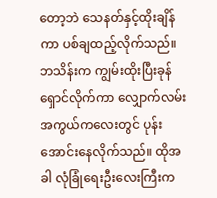တော့ဘဲ သေနတ်နှင့်ထိုးချိန်ကာ ပစ်ချထည့်လိုက်သည်။ ဘသိန်းက ကျွမ်းထိုးပြီးခုန်ရှောင်လိုက်ကာ လျှောက်လမ်းအကွယ်ကလေးတွင် ပုန်းအောင်းနေလိုက်သည်။ ထိုအခါ လုံခြုံရေးဦးလေးကြီးက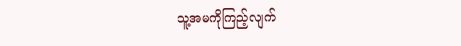သူ့အမကိုကြည့်လျက်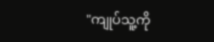"ကျုပ်သူ့ကို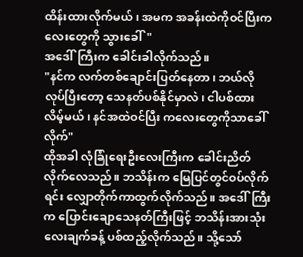ထိန်းထားလိုက်မယ်၊ အမက အခန်းထဲကိုဝင်ပြီးကလေးတွေကို သွားခေါ်"
အဒေါ်ကြီးက ခေါင်းခါလိုက်သည်။
"နင်က လက်တစ်ချောင်းပြတ်နေတာ၊ ဘယ်လိုလုပ်ပြီးတော့ သေနတ်ပစ်နိုင်မှာလဲ၊ ငါပစ်ထားလိမ့်မယ်၊ နင်အထဲဝင်ပြီး ကလေးတွေကိုသာခေါ်လိုက်"
ထိုအခါ လုံခြုံရေးဦးလေးကြီးက ခေါင်းညိတ်လိုက်လေသည်။ ဘသိန်းက မြေပြင်တွင်ဝပ်လိုက်ရင်း လျှောတိုက်ကာထွက်လိုက်သည်။ အဒေါ်ကြီးက ပြောင်းချောသေနတ်ကြီးဖြင့် ဘသိန်းအားသုံးလေးချက်ခန့် ပစ်ထည့်လိုက်သည်။ သို့သော်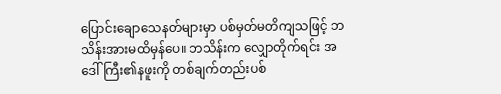ပြောင်းချောသေနတ်များမှာ ပစ်မှတ်မတိကျသဖြင့် ဘသိန်းအားမထိမှန်ပေ။ ဘသိန်းက လျှောတိုက်ရင်း အဒေါ်ကြီး၏နဖူးကို တစ်ချက်တည်းပစ်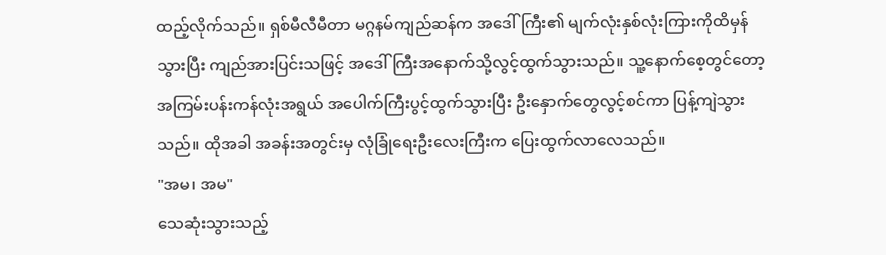ထည့်လိုက်သည်။ ရှစ်မီလီမီတာ မဂ္ဂနမ်ကျည်ဆန်က အဒေါ်ကြီး၏ မျက်လုံးနှစ်လုံးကြားကိုထိမှန်သွားပြီး ကျည်အားပြင်းသဖြင့် အဒေါ်ကြီးအနောက်သို့လွင့်ထွက်သွားသည်။ သူ့နောက်စေ့တွင်တော့ အကြမ်းပန်းကန်လုံးအရွယ် အပေါက်ကြီးပွင့်ထွက်သွားပြီး ဦးနှောက်တွေလွင့်စင်ကာ ပြန့်ကျဲသွားသည်။ ထိုအခါ အခန်းအတွင်းမှ လုံခြုံရေးဦးလေးကြီးက ပြေးထွက်လာလေသည်။
"အမ၊ အမ"
သေဆုံးသွားသည့်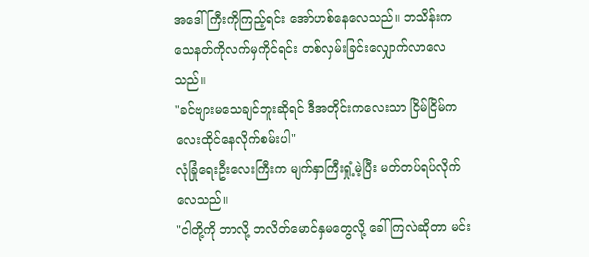အဒေါ်ကြီးကိုကြည့်ရင်း အော်ဟစ်နေလေသည်။ ဘသိန်းက သေနတ်ကိုလက်မှကိုင်ရင်း တစ်လှမ်းခြင်းလျှောက်လာလေသည်။
"ခင်ဗျားမသေချင်ဘူးဆိုရင် ဒီအတိုင်းကလေးသာ ငြိမ်ငြိမ်ကလေးထိုင်နေလိုက်စမ်းပါ"
လုံခြုံရေးဦးလေးကြီးက မျက်နှာကြီးရှုံ့မဲ့ပြီး မတ်တပ်ရပ်လိုက်လေသည်။
"ငါတို့ကို ဘာလို့ ဘလိတ်မောင်နှမတွေလို့ ခေါ်ကြလဲဆိုတာ မင်း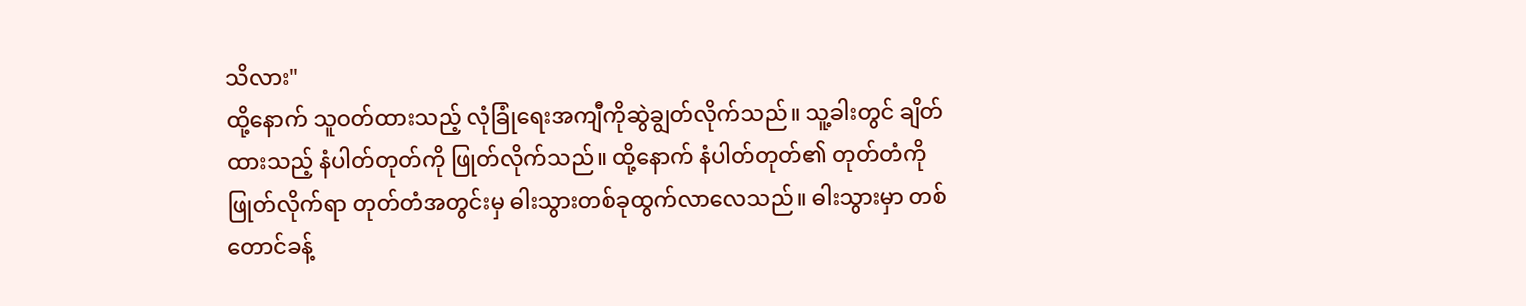သိလား"
ထို့နောက် သူဝတ်ထားသည့် လုံခြုံရေးအကျီကိုဆွဲချွတ်လိုက်သည်။ သူ့ခါးတွင် ချိတ်ထားသည့် နံပါတ်တုတ်ကို ဖြုတ်လိုက်သည်။ ထို့နောက် နံပါတ်တုတ်၏ တုတ်တံကိုဖြုတ်လိုက်ရာ တုတ်တံအတွင်းမှ ဓါးသွားတစ်ခုထွက်လာလေသည်။ ဓါးသွားမှာ တစ်တောင်ခန့်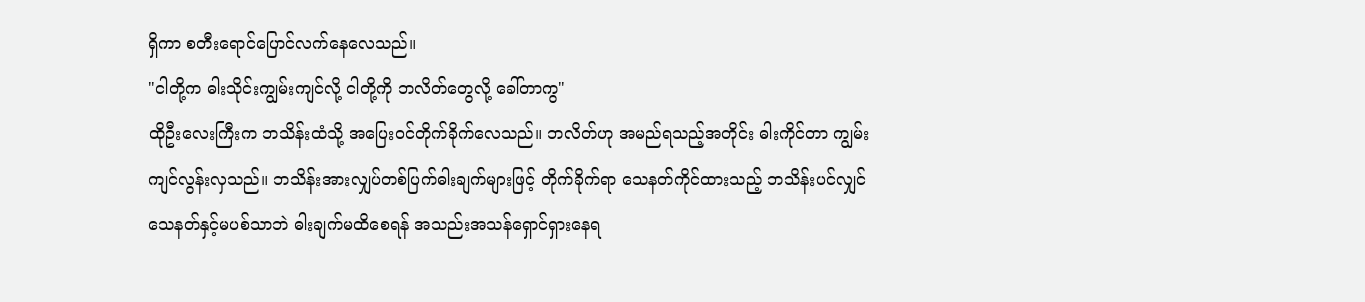ရှိကာ စတီးရောင်ပြောင်လက်နေလေသည်။
"ငါတို့က ဓါးသိုင်းကျွမ်းကျင်လို့ ငါတို့ကို ဘလိတ်တွေလို့ ခေါ်တာကွ"
ထိုဦးလေးကြီးက ဘသိန်းထံသို့ အပြေးဝင်တိုက်ခိုက်လေသည်။ ဘလိတ်ဟု အမည်ရသည့်အတိုင်း ဓါးကိုင်တာ ကျွမ်းကျင်လွန်းလှသည်။ ဘသိန်းအားလျှပ်တစ်ပြက်ဓါးချက်များဖြင့် တိုက်ခိုက်ရာ သေနတ်ကိုင်ထားသည့် ဘသိန်းပင်လျှင် သေနတ်နှင့်မပစ်သာဘဲ ဓါးချက်မထိစေရန် အသည်းအသန်ရှောင်ရှားနေရ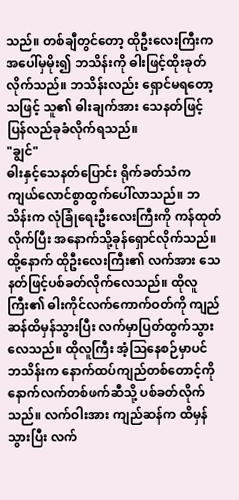သည်။ တစ်ချီတွင်တော့ ထိုဦးလေးကြီးက အပေါ်မှမိုး၍ ဘသိန်းကို ဓါးဖြင့်ထိုးခုတ်လိုက်သည်။ ဘသိန်းလည်း ရှောင်မရတော့သဖြင့် သူ၏ ဓါးချက်အား သေနတ်ဖြင့်ပြန်လည်ခုခံလိုက်ရသည်။
"ချွင်"
ဓါးနှင့်သေနတ်ပြောင်း ရိုက်ခတ်သံက ကျယ်လောင်စွာထွက်ပေါ်လာသည်။ ဘသိန်းက လုံခြုံရေးဦးလေးကြီးကို ကန်ထုတ်လိုက်ပြီး အနောက်သို့ခုန်ရှောင်လိုက်သည်။ ထို့နောက် ထိုဦးလေးကြီး၏ လက်အား သေနတ်ဖြင့်ပစ်ခတ်လိုက်လေသည်။ ထိုလူကြီး၏ ဓါးကိုင်လက်ကောက်ဝတ်ကို ကျည်ဆန်ထိမှန်သွားပြီး လက်မှာပြတ်ထွက်သွားလေသည်။ ထိုလူကြီး အံ့သြနေစဉ်မှာပင် ဘသိန်းက နောက်ထပ်ကျည်တစ်တောင့်ကို နောက်လက်တစ်ဖက်ဆီသို့ ပစ်ခတ်လိုက်သည်။ လက်ဝါးအား ကျည်ဆန်က ထိမှန်သွားပြီး လက်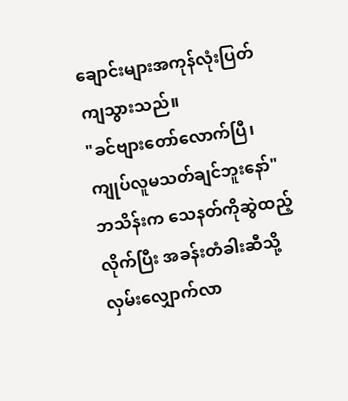ချောင်းများအကုန်လုံးပြတ်ကျသွားသည်။
"ခင်ဗျားတော်လောက်ပြီ၊ ကျုပ်လူမသတ်ချင်ဘူးနော်"
ဘသိန်းက သေနတ်ကိုဆွဲထည့်လိုက်ပြီး အခန်းတံခါးဆီသို့လှမ်းလျှောက်လာ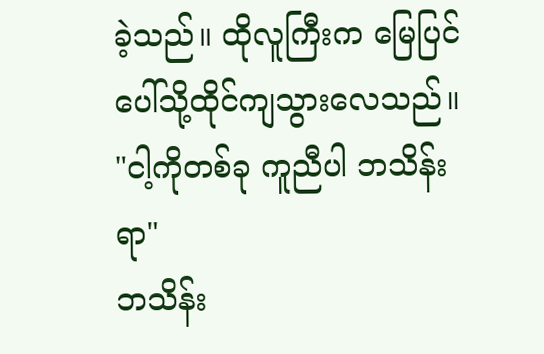ခဲ့သည်။ ထိုလူကြီးက မြေပြင်ပေါ်သို့ထိုင်ကျသွားလေသည်။
"ငါ့ကိုတစ်ခု ကူညီပါ ဘသိန်းရာ"
ဘသိန်း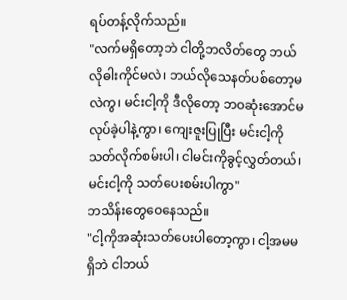ရပ်တန့်လိုက်သည်။
"လက်မရှိတော့ဘဲ ငါတို့ဘလိတ်တွေ ဘယ်လိုဓါးကိုင်မလဲ၊ ဘယ်လိုသေနတ်ပစ်တော့မလဲကွ၊ မင်းငါ့ကို ဒီလိုတော့ ဘဝဆုံးအောင်မလုပ်ခဲ့ပါနဲ့ကွာ၊ ကျေးဇူးပြုပြီး မင်းငါ့ကို သတ်လိုက်စမ်းပါ၊ ငါမင်းကိုခွင့်လွှတ်တယ်၊ မင်းငါ့ကို သတ်ပေးစမ်းပါကွာ"
ဘသိန်းတွေဝေနေသည်။
"ငါ့ကိုအဆုံးသတ်ပေးပါတော့ကွာ၊ ငါ့အမမရှိဘဲ ငါဘယ်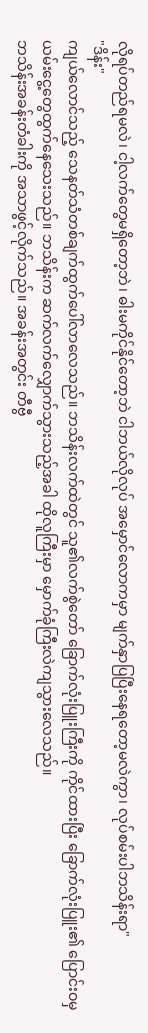လိုရပ်တည်ရမလဲ၊ ငါ့လက်တွေမရှိတော့ဘဲ၊ ဓါးမကိုင်နိုင်တော့ဘဲ ငါဘယ်လိုလုပ် အမှောင်လောကမှာ မျက်နှာပြပြီးနေရတော့မလဲကွာ၊ လုပ်စမ်းပါဘသိန်းရာ"
"ဒိန်း"
ကျယ်လောင်သည့် သေနတ်သံတစ်ချက်ထွက်ပေါ်လာလေသည်။ ဘသိန်းလက်ထဲတွင် သူ၏လက်စွဲတော် ခြောက်လုံးပြူးကြီးကို ကိုင်ထားပြီး ခြောက်လုံးပြူး၏ ပြောင်းဝမှ ယမ်းငွေ့တွေထွက်နေသေးသည်။ ဘသိန်းက ဆက်လက်လျှောက်သွားသည့်အခါ ထိုလူကြီးမှာ မှောက်ခုံကြီးလဲကျသွားလေသည်။
ဘသိန်းအခန်းတံခါးကို အသာဖွင့်လိုက်သည်။ အခန်းအတွင်း တီဗွီ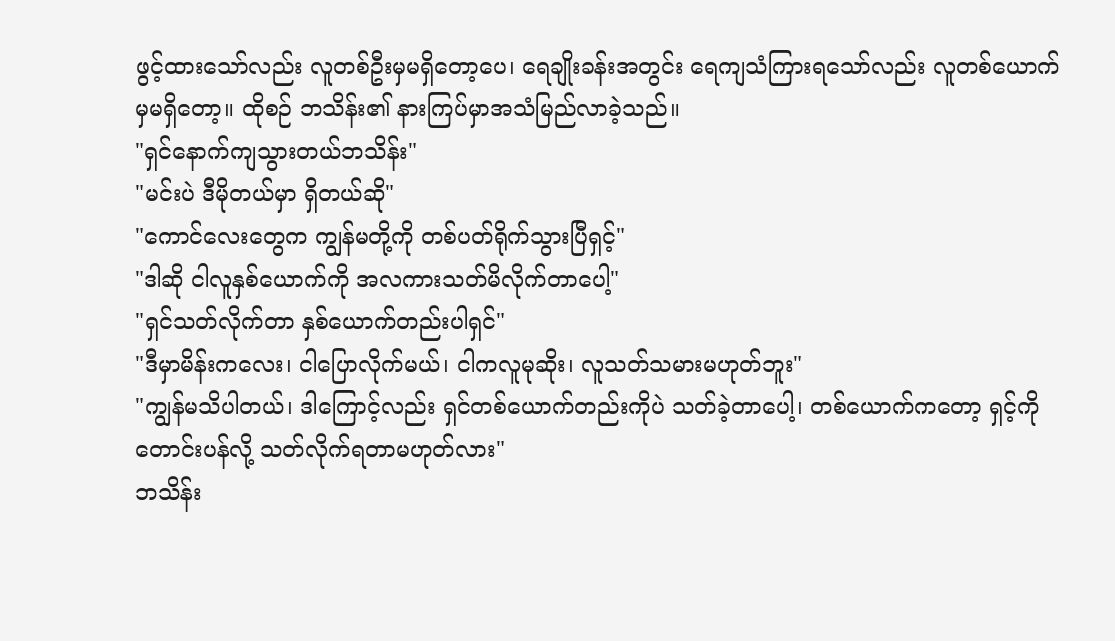ဖွင့်ထားသော်လည်း လူတစ်ဦးမှမရှိတော့ပေ၊ ရေချိုးခန်းအတွင်း ရေကျသံကြားရသော်လည်း လူတစ်ယောက်မှမရှိတော့။ ထိုစဉ် ဘသိန်း၏ နားကြပ်မှာအသံမြည်လာခဲ့သည်။
"ရှင်နောက်ကျသွားတယ်ဘသိန်း"
"မင်းပဲ ဒီမိုတယ်မှာ ရှိတယ်ဆို"
"ကောင်လေးတွေက ကျွန်မတို့ကို တစ်ပတ်ရိုက်သွားပြီရှင့်"
"ဒါဆို ငါလူနှစ်ယောက်ကို အလကားသတ်မိလိုက်တာပေါ့"
"ရှင်သတ်လိုက်တာ နှစ်ယောက်တည်းပါရှင်"
"ဒီမှာမိန်းကလေး၊ ငါပြောလိုက်မယ်၊ ငါကလူမုဆိုး၊ လူသတ်သမားမဟုတ်ဘူး"
"ကျွန်မသိပါတယ်၊ ဒါကြောင့်လည်း ရှင်တစ်ယောက်တည်းကိုပဲ သတ်ခဲ့တာပေါ့၊ တစ်ယောက်ကတော့ ရှင့်ကိုတောင်းပန်လို့ သတ်လိုက်ရတာမဟုတ်လား"
ဘသိန်း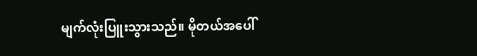မျက်လုံးပြူးသွားသည်။ မိုတယ်အပေါ်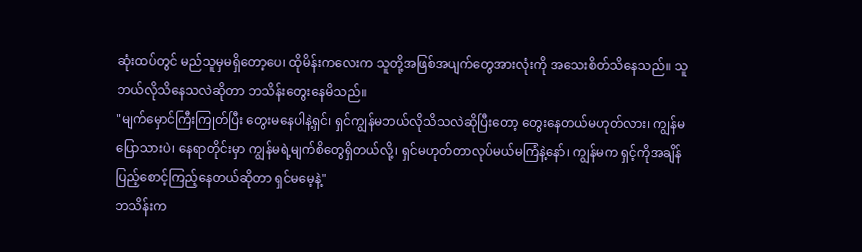ဆုံးထပ်တွင် မည်သူမှမရှိတော့ပေ၊ ထိုမိန်းကလေးက သူတို့အဖြစ်အပျက်တွေအားလုံးကို အသေးစိတ်သိနေသည်။ သူဘယ်လိုသိနေသလဲဆိုတာ ဘသိန်းတွေးနေမိသည်။
"မျက်မှောင်ကြီးကြုတ်ပြီး တွေးမနေပါနဲ့ရှင်၊ ရှင်ကျွန်မဘယ်လိုသိသလဲဆိုပြီးတော့ တွေးနေတယ်မဟုတ်လား၊ ကျွန်မပြောသားပဲ၊ နေရာတိုင်းမှာ ကျွန်မရဲ့မျက်စိတွေရှိတယ်လို့၊ ရှင်မဟုတ်တာလုပ်မယ်မကြံနဲ့နော်၊ ကျွန်မက ရှင့်ကိုအချိန်ပြည့်စောင့်ကြည့်နေတယ်ဆိုတာ ရှင်မမေ့နဲ့"
ဘသိန်းက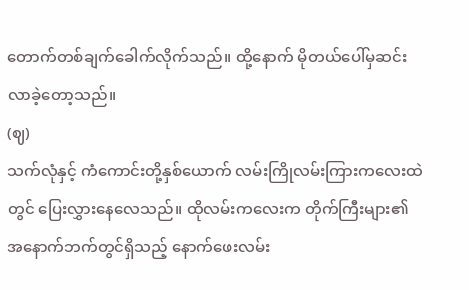တောက်တစ်ချက်ခေါက်လိုက်သည်။ ထို့နောက် မိုတယ်ပေါ်မှဆင်းလာခဲ့တော့သည်။
(ဈ)
သက်လုံနှင့် ကံကောင်းတို့နှစ်ယောက် လမ်းကြိုလမ်းကြားကလေးထဲတွင် ပြေးလွှားနေလေသည်။ ထိုလမ်းကလေးက တိုက်ကြီးများ၏ အနောက်ဘက်တွင်ရှိသည့် နောက်ဖေးလမ်း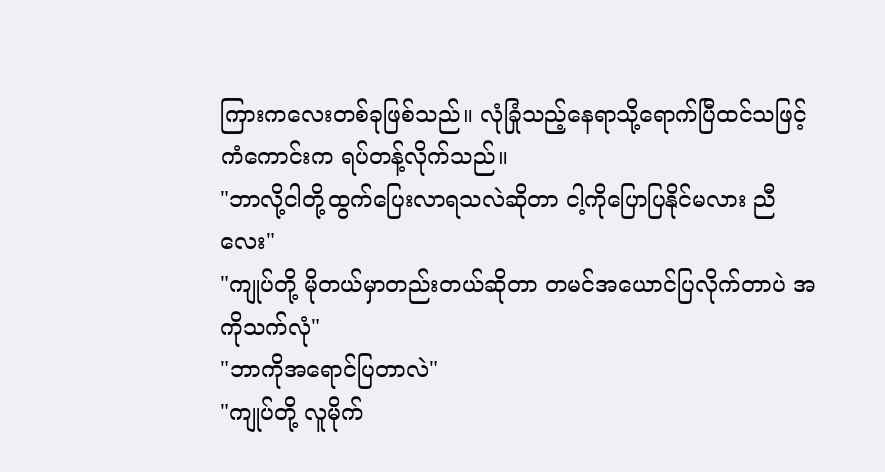ကြားကလေးတစ်ခုဖြစ်သည်။ လုံခြုံသည့်နေရာသို့ရောက်ပြီထင်သဖြင့် ကံကောင်းက ရပ်တန့်လိုက်သည်။
"ဘာလို့ငါတို့ထွက်ပြေးလာရသလဲဆိုတာ ငါ့ကိုပြောပြနိုင်မလား ညီလေး"
"ကျုပ်တို့ မိုတယ်မှာတည်းတယ်ဆိုတာ တမင်အယောင်ပြလိုက်တာပဲ အကိုသက်လုံ"
"ဘာကိုအရောင်ပြတာလဲ"
"ကျုပ်တို့ လူမိုက်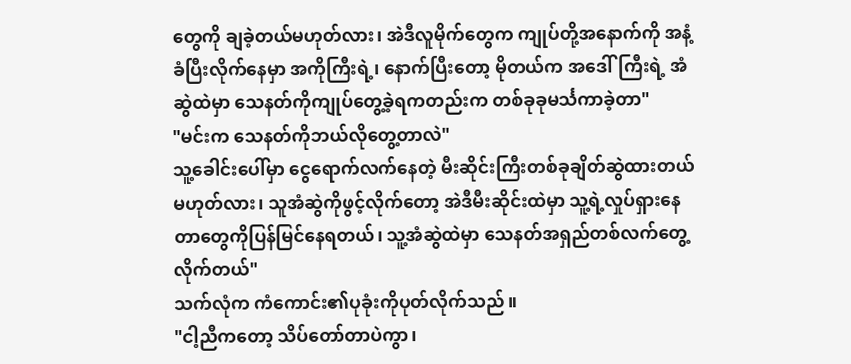တွေကို ချခဲ့တယ်မဟုတ်လား၊ အဲဒီလူမိုက်တွေက ကျုပ်တို့အနောက်ကို အနံ့ခံပြီးလိုက်နေမှာ အကိုကြီးရဲ့၊ နောက်ပြီးတော့ မိုတယ်က အဒေါ်ကြီးရဲ့ အံဆွဲထဲမှာ သေနတ်ကိုကျုပ်တွေ့ခဲ့ရကတည်းက တစ်ခုခုမင်္သကာခဲ့တာ"
"မင်းက သေနတ်ကိုဘယ်လိုတွေ့တာလဲ"
သူ့ခေါင်းပေါ်မှာ ငွေရောက်လက်နေတဲ့ မီးဆိုင်းကြီးတစ်ခုချိတ်ဆွဲထားတယ်မဟုတ်လား၊ သူအံဆွဲကိုဖွင့်လိုက်တော့ အဲဒီမီးဆိုင်းထဲမှာ သူ့ရဲ့လှုပ်ရှားနေတာတွေကိုပြန်မြင်နေရတယ်၊ သူ့အံဆွဲထဲမှာ သေနတ်အရှည်တစ်လက်တွေ့လိုက်တယ်"
သက်လုံက ကံကောင်း၏ပုခုံးကိုပုတ်လိုက်သည်။
"ငါ့ညီကတော့ သိပ်တော်တာပဲကွာ၊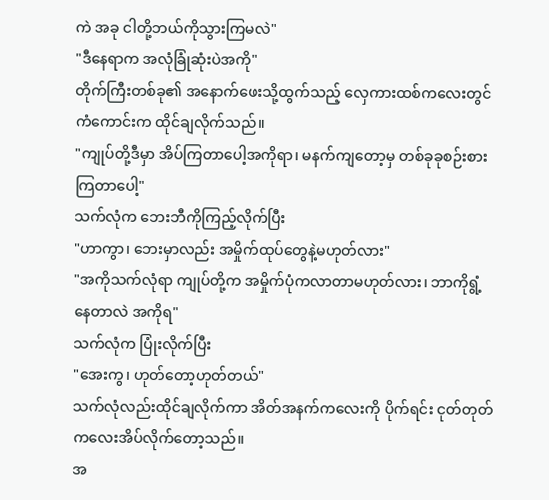ကဲ အခု ငါတို့ဘယ်ကိုသွားကြမလဲ"
"ဒီနေရာက အလုံခြုံဆုံးပဲအကို"
တိုက်ကြီးတစ်ခု၏ အနောက်ဖေးသို့ထွက်သည့် လှေကားထစ်ကလေးတွင် ကံကောင်းက ထိုင်ချလိုက်သည်။
"ကျုပ်တို့ဒီမှာ အိပ်ကြတာပေါ့အကိုရာ၊ မနက်ကျတော့မှ တစ်ခုခုစဉ်းစားကြတာပေါ့"
သက်လုံက ဘေးဘီကိုကြည့်လိုက်ပြီး
"ဟာကွာ၊ ဘေးမှာလည်း အမှိုက်ထုပ်တွေနဲ့မဟုတ်လား"
"အကိုသက်လုံရာ ကျုပ်တို့က အမှိုက်ပုံကလာတာမဟုတ်လား၊ ဘာကိုရွံ့နေတာလဲ အကိုရ"
သက်လုံက ပြုံးလိုက်ပြီး
"အေးကွ၊ ဟုတ်တော့ဟုတ်တယ်"
သက်လုံလည်းထိုင်ချလိုက်ကာ အိတ်အနက်ကလေးကို ပိုက်ရင်း ငုတ်တုတ်ကလေးအိပ်လိုက်တော့သည်။
အ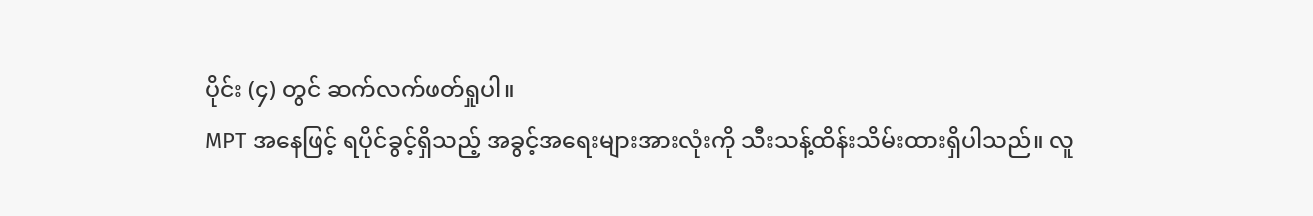ပိုင်း (၄) တွင် ဆက်လက်ဖတ်ရှုပါ။
MPT အနေဖြင့် ရပိုင်ခွင့်ရှိသည့် အခွင့်အရေးများအားလုံးကို သီးသန့်ထိန်းသိမ်းထားရှိပါသည်။ လူ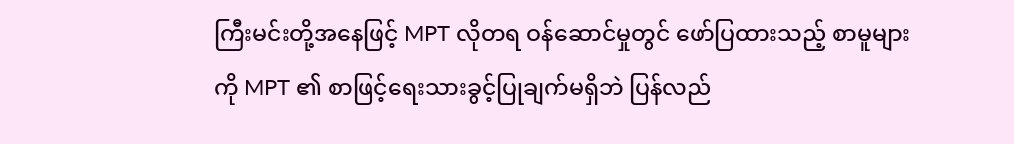ကြီးမင်းတို့အနေဖြင့် MPT လိုတရ ဝန်ဆောင်မှုတွင် ဖော်ပြထားသည့် စာမူများကို MPT ၏ စာဖြင့်ရေးသားခွင့်ပြုချက်မရှိဘဲ ပြန်လည်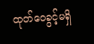ထုတ်ဝေခွင့်မရှိ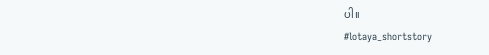ပါ။
#lotaya_shortstory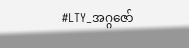#LTY_အဂ္ဂဇော်